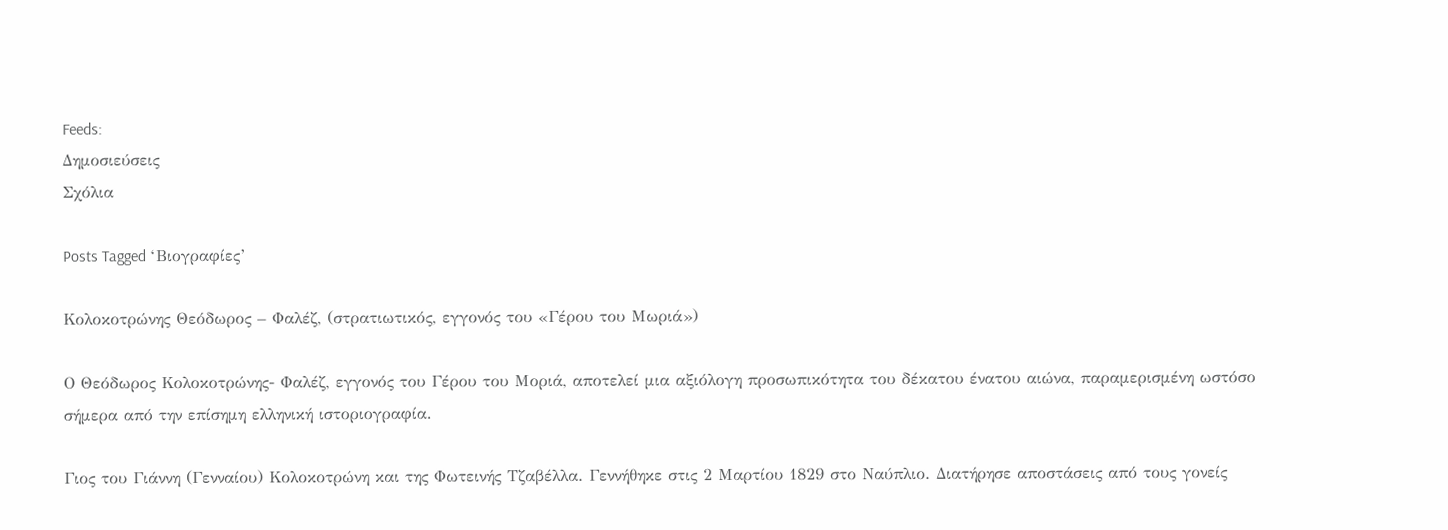Feeds:
Δημοσιεύσεις
Σχόλια

Posts Tagged ‘Βιογραφίες’

Κολοκοτρώνης Θεόδωρος – Φαλέζ, (στρατιωτικός, εγγονός του «Γέρου του Μωριά»)

Ο Θεόδωρος Κολοκοτρώνης- Φαλέζ, εγγονός του Γέρου του Μοριά, αποτελεί μια αξιόλογη προσωπικότητα του δέκατου ένατου αιώνα, παραμερισμένη ωστόσο σήμερα από την επίσημη ελληνική ιστοριογραφία.

Γιος του Γιάννη (Γενναίου) Κολοκοτρώνη και της Φωτεινής Τζαβέλλα. Γεννήθηκε στις 2 Μαρτίου 1829 στο Ναύπλιο. Διατήρησε αποστάσεις από τους γονείς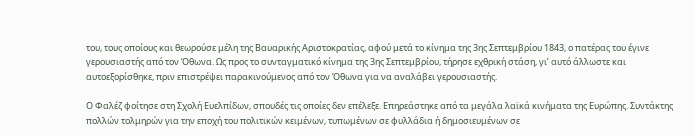του, τους οποίους και θεωρούσε μέλη της Βαυαρικής Αριστοκρατίας, αφού μετά το κίνημα της 3ης Σεπτεμβρίου 1843, ο πατέρας του έγινε γερουσιαστής από τον Όθωνα. Ως προς το συνταγματικό κίνημα της 3ης Σεπτεμβρίου, τήρησε εχθρική στάση, γι’ αυτό άλλωστε και αυτοεξορίσθηκε, πριν επιστρέψει παρακινούμενος από τον Όθωνα για να αναλάβει γερουσιαστής.

Ο Φαλέζ φοίτησε στη Σχολή Ευελπίδων, σπουδές τις οποίες δεν επέλεξε. Επηρεάστηκε από τα μεγάλα λαϊκά κινήματα της Ευρώπης. Συντάκτης πολλών τολμηρών για την εποχή του πολιτικών κειμένων, τυπωμένων σε φυλλάδια ή δημοσιευμένων σε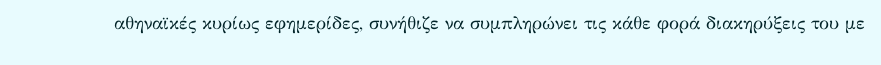αθηναϊκές κυρίως εφημερίδες, συνήθιζε να συμπληρώνει τις κάθε φορά διακηρύξεις του με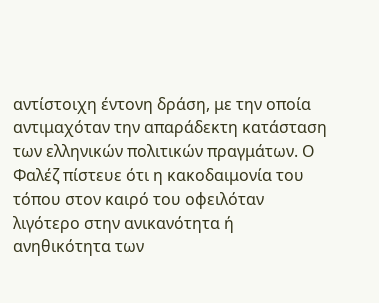αντίστοιχη έντονη δράση, με την οποία αντιμαχόταν την απαράδεκτη κατάσταση των ελληνικών πολιτικών πραγμάτων. Ο Φαλέζ πίστευε ότι η κακοδαιμονία του τόπου στον καιρό του οφειλόταν λιγότερο στην ανικανότητα ή ανηθικότητα των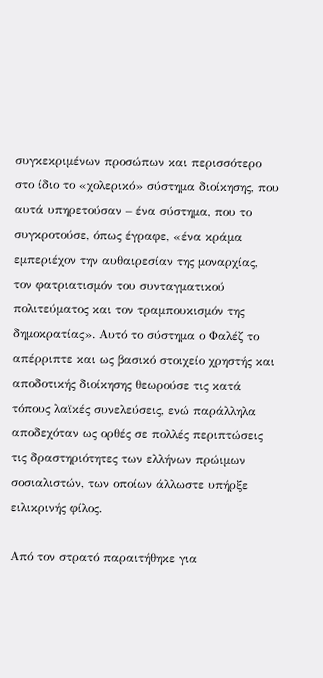συγκεκριμένων προσώπων και περισσότερο στο ίδιο το «χολερικό» σύστημα διοίκησης, που αυτά υπηρετούσαν – ένα σύστημα, που το συγκροτούσε, όπως έγραφε, «ένα κράμα εμπεριέχον την αυθαιρεσίαν της μοναρχίας, τον φατριατισμόν του συνταγματικού πολιτεύματος και τον τραμπουκισμόν της δημοκρατίας». Αυτό το σύστημα ο Φαλέζ το απέρριπτε και ως βασικό στοιχείο χρηστής και αποδοτικής διοίκησης θεωρούσε τις κατά τόπους λαϊκές συνελεύσεις, ενώ παράλληλα αποδεχόταν ως ορθές σε πολλές περιπτώσεις τις δραστηριότητες των ελλήνων πρώιμων σοσιαλιστών, των οποίων άλλωστε υπήρξε ειλικρινής φίλος.

Από τον στρατό παραιτήθηκε για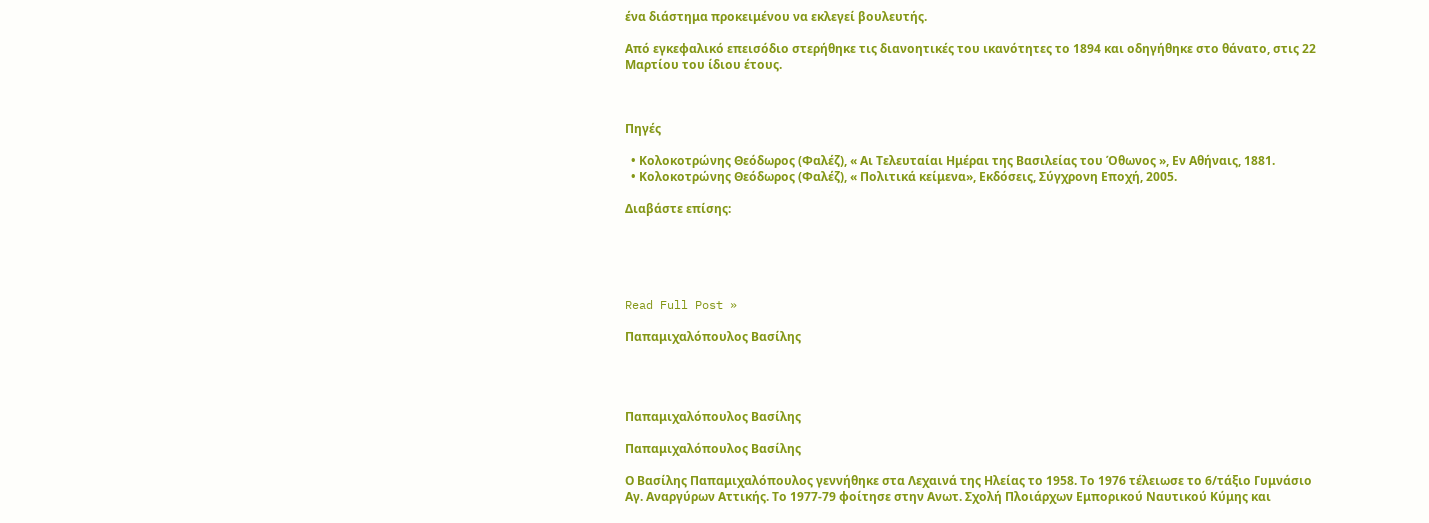ένα διάστημα προκειμένου να εκλεγεί βουλευτής.

Από εγκεφαλικό επεισόδιο στερήθηκε τις διανοητικές του ικανότητες το 1894 και οδηγήθηκε στο θάνατο, στις 22 Μαρτίου του ίδιου έτους.



Πηγές

  • Κολοκοτρώνης Θεόδωρος (Φαλέζ), « Αι Τελευταίαι Ημέραι της Βασιλείας του Όθωνος », Εν Αθήναις, 1881.
  • Κολοκοτρώνης Θεόδωρος (Φαλέζ), « Πολιτικά κείμενα», Εκδόσεις, Σύγχρονη Εποχή, 2005.

Διαβάστε επίσης:





Read Full Post »

Παπαμιχαλόπουλος Βασίλης




Παπαμιχαλόπουλος Βασίλης

Παπαμιχαλόπουλος Βασίλης

Ο Βασίλης Παπαμιχαλόπουλος γεννήθηκε στα Λεχαινά της Ηλείας το 1958. Το 1976 τέλειωσε το 6/τάξιο Γυμνάσιο Αγ. Αναργύρων Αττικής. Το 1977-79 φοίτησε στην Ανωτ. Σχολή Πλοιάρχων Εμπορικού Ναυτικού Κύμης και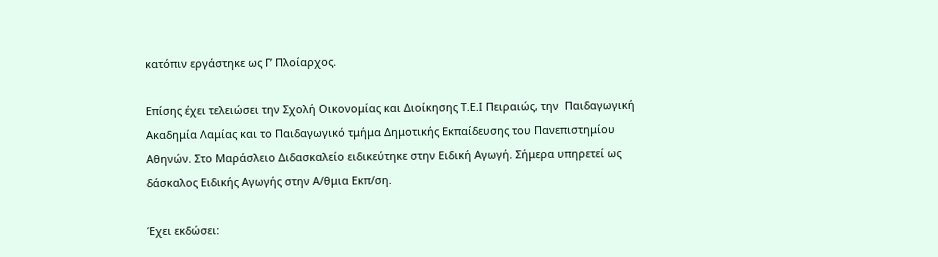κατόπιν εργάστηκε ως Γ’ Πλοίαρχος.

Επίσης έχει τελειώσει την Σχολή Οικονομίας και Διοίκησης Τ.Ε.Ι Πειραιώς, την  Παιδαγωγική Ακαδημία Λαμίας και το Παιδαγωγικό τμήμα Δημοτικής Εκπαίδευσης του Πανεπιστημίου Αθηνών. Στο Μαράσλειο Διδασκαλείο ειδικεύτηκε στην Ειδική Αγωγή. Σήμερα υπηρετεί ως δάσκαλος Ειδικής Αγωγής στην Α/θμια Εκπ/ση.

Έχει εκδώσει: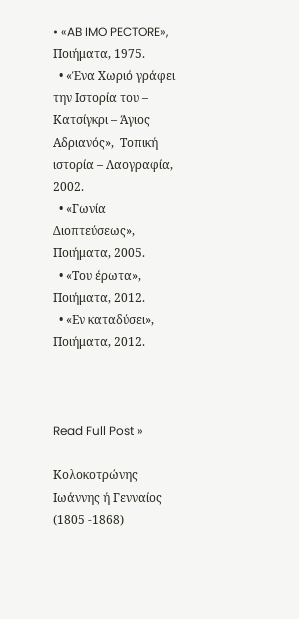• «AB IMO PECTORE», Ποιήματα, 1975.
  • «Ένα Χωριό γράφει την Ιστορία του – Κατσίγκρι – Άγιος Αδριανός»,  Τοπική ιστορία – Λαογραφία, 2002.
  • «Γωνία Διοπτεύσεως», Ποιήματα, 2005.
  • «Του έρωτα», Ποιήματα, 2012.
  • «Εν καταδύσει», Ποιήματα, 2012.



Read Full Post »

Κολοκοτρώνης Ιωάννης ή Γενναίος (1805 -1868)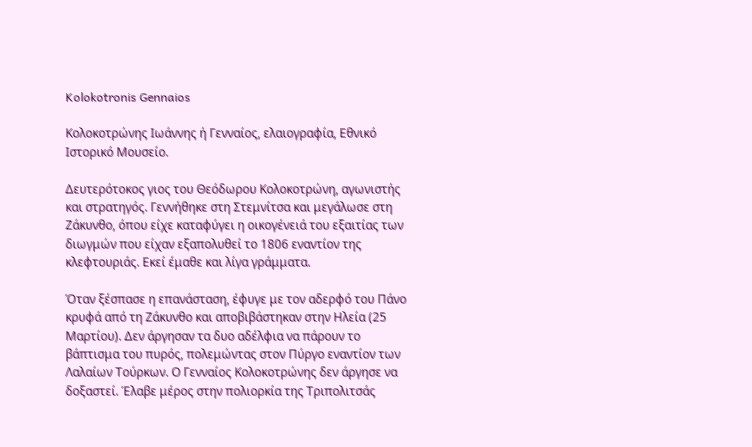Kolokotronis Gennaios

Κολοκοτρώνης Ιωάννης ή Γενναίος, ελαιογραφία, Εθνικό Ιστορικό Μουσείο.

Δευτερότοκος γιος του Θεόδωρου Κολοκοτρώνη, αγωνιστής και στρατηγός. Γεννήθηκε στη Στεμνίτσα και μεγάλωσε στη Ζάκυνθο, όπου είχε καταφύγει η οικογένειά του εξαιτίας των διωγμών που είχαν εξαπολυθεί το 1806 εναντίον της κλεφτουριάς. Εκεί έμαθε και λίγα γράμματα.

Όταν ξέσπασε η επανάσταση, έφυγε με τον αδερφό του Πάνο κρυφά από τη Ζάκυνθο και αποβιβάστηκαν στην Ηλεία (25 Μαρτίου). Δεν άργησαν τα δυο αδέλφια να πάρουν το βάπτισμα του πυρός, πολεμώντας στον Πύργο εναντίον των Λαλαίων Τούρκων. Ο Γενναίος Κολοκοτρώνης δεν άργησε να δοξαστεί. Έλαβε μέρος στην πολιορκία της Τριπολιτσάς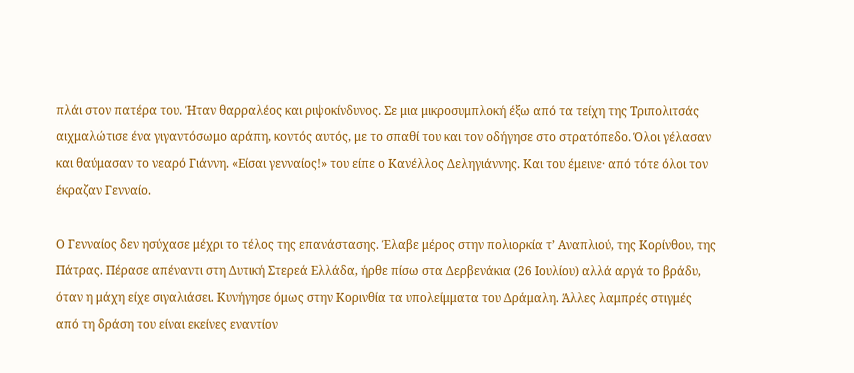πλάι στον πατέρα του. Ήταν θαρραλέος και ριψοκίνδυνος. Σε μια μικροσυμπλοκή έξω από τα τείχη της Τριπολιτσάς αιχμαλώτισε ένα γιγαντόσωμο αράπη, κοντός αυτός, με το σπαθί του και τον οδήγησε στο στρατόπεδο. Όλοι γέλασαν και θαύμασαν το νεαρό Γιάννη. «Είσαι γενναίος!» του είπε ο Κανέλλος Δεληγιάννης. Και του έμεινε· από τότε όλοι τον έκραζαν Γενναίο.

Ο Γενναίος δεν ησύχασε μέχρι το τέλος της επανάστασης. Έλαβε μέρος στην πολιορκία τ’ Αναπλιού, της Κορίνθου, της Πάτρας. Πέρασε απέναντι στη Δυτική Στερεά Ελλάδα, ήρθε πίσω στα Δερβενάκια (26 Ιουλίου) αλλά αργά το βράδυ, όταν η μάχη είχε σιγαλιάσει. Κυνήγησε όμως στην Κορινθία τα υπολείμματα του Δράμαλη. Άλλες λαμπρές στιγμές από τη δράση του είναι εκείνες εναντίον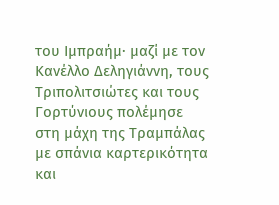του Ιμπραήμ· μαζί με τον Κανέλλο Δεληγιάννη, τους Τριπολιτσιώτες και τους Γορτύνιους πολέμησε στη μάχη της Τραμπάλας με σπάνια καρτερικότητα και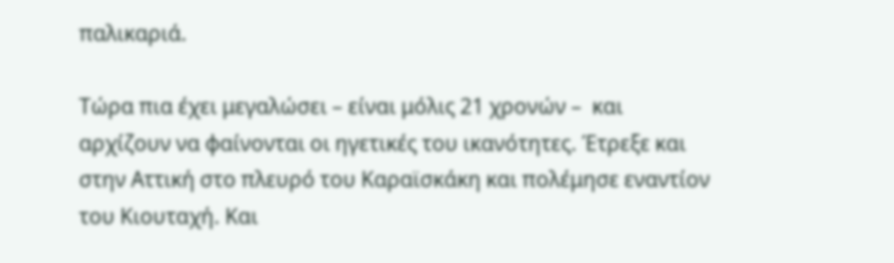παλικαριά.

Τώρα πια έχει μεγαλώσει – είναι μόλις 21 χρονών –  και αρχίζουν να φαίνονται οι ηγετικές του ικανότητες. Έτρεξε και στην Αττική στο πλευρό του Καραϊσκάκη και πολέμησε εναντίον του Κιουταχή. Και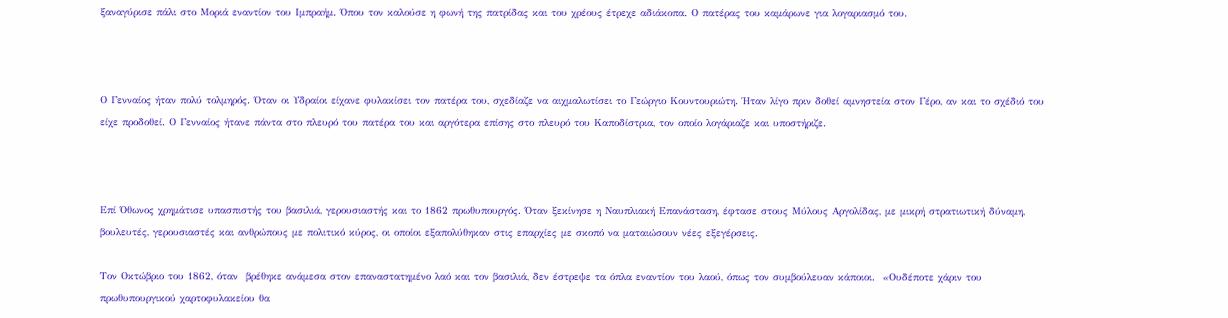ξαναγύρισε πάλι στο Μοριά εναντίον του Ιμπραήμ. Όπου τον καλούσε η φωνή της πατρίδας και του χρέους έτρεχε αδιάκοπα. Ο πατέρας του καμάρωνε για λογαριασμό του.



Ο Γενναίος ήταν πολύ τολμηρός. Όταν οι Υδραίοι είχανε φυλακίσει τον πατέρα του, σχεδίαζε να αιχμαλωτίσει το Γεώργιο Κουντουριώτη. Ήταν λίγο πριν δοθεί αμνηστεία στον Γέρο, αν και το σχέδιό του είχε προδοθεί. Ο Γενναίος ήτανε πάντα στο πλευρό του πατέρα του και αργότερα επίσης στο πλευρό του Καποδίστρια, τον οποίο λογάριαζε και υποστήριζε.



Επί Όθωνος χρημάτισε υπασπιστής του βασιλιά, γερουσιαστής και το 1862 πρωθυπουργός. Όταν ξεκίνησε η Ναυπλιακή Επανάσταση, έφτασε στους Μύλους Αργολίδας, με μικρή στρατιωτική δύναμη, βουλευτές, γερουσιαστές και ανθρώπους με πολιτικό κύρος, οι οποίοι εξαπολύθηκαν στις επαρχίες με σκοπό να ματαιώσουν νέες εξεγέρσεις.

Τον Οκτώβριο του 1862, όταν  βρέθηκε ανάμεσα στον επαναστατημένο λαό και τον βασιλιά, δεν έστρεψε τα όπλα εναντίον του λαού, όπως τον συμβούλευαν κάποιοι.  «Ουδέποτε χάριν του πρωθυπουργικού χαρτοφυλακείου θα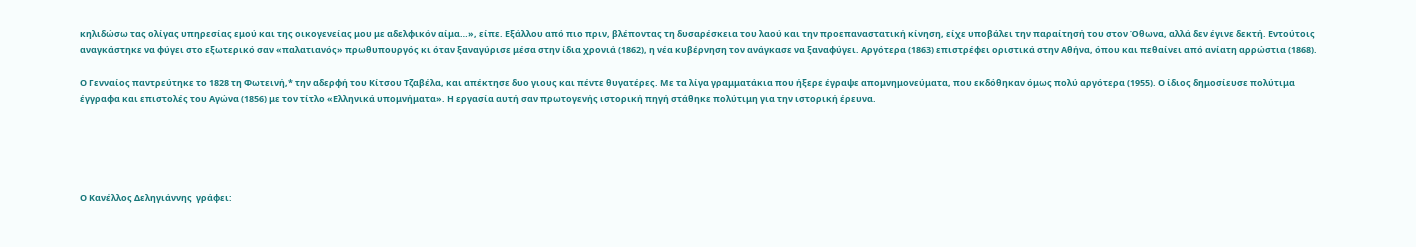κηλιδώσω τας ολίγας υπηρεσίας εμού και της οικογενείας μου με αδελφικόν αίμα…», είπε. Εξάλλου από πιο πριν, βλέποντας τη δυσαρέσκεια του λαού και την προεπαναστατική κίνηση, είχε υποβάλει την παραίτησή του στον Όθωνα, αλλά δεν έγινε δεκτή. Εντούτοις αναγκάστηκε να φύγει στο εξωτερικό σαν «παλατιανός» πρωθυπουργός κι όταν ξαναγύρισε μέσα στην ίδια χρονιά (1862), η νέα κυβέρνηση τον ανάγκασε να ξαναφύγει. Αργότερα (1863) επιστρέφει οριστικά στην Αθήνα, όπου και πεθαίνει από ανίατη αρρώστια (1868).

Ο Γενναίος παντρεύτηκε το 1828 τη Φωτεινή,* την αδερφή του Κίτσου Τζαβέλα, και απέκτησε δυο γιους και πέντε θυγατέρες. Με τα λίγα γραμματάκια που ήξερε έγραψε απομνημονεύματα, που εκδόθηκαν όμως πολύ αργότερα (1955). Ο ίδιος δημοσίευσε πολύτιμα έγγραφα και επιστολές του Αγώνα (1856) με τον τίτλο «Ελληνικά υπομνήματα». Η εργασία αυτή σαν πρωτογενής ιστορική πηγή στάθηκε πολύτιμη για την ιστορική έρευνα.





Ο Κανέλλος Δεληγιάννης  γράφει: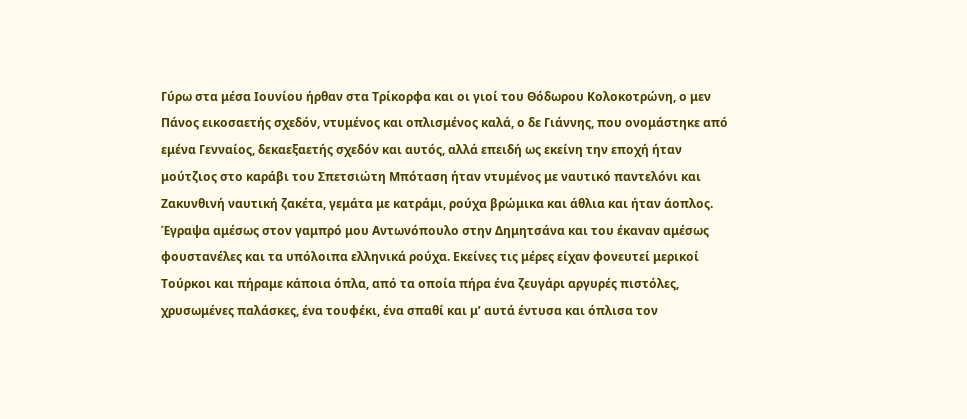Γύρω στα μέσα Ιουνίου ήρθαν στα Τρίκορφα και οι γιοί του Θόδωρου Κολοκοτρώνη, ο μεν Πάνος εικοσαετής σχεδόν, ντυμένος και οπλισμένος καλά, ο δε Γιάννης, που ονομάστηκε από εμένα Γενναίος, δεκαεξαετής σχεδόν και αυτός, αλλά επειδή ως εκείνη την εποχή ήταν μούτζιος στο καράβι του Σπετσιώτη Μπόταση ήταν ντυμένος με ναυτικό παντελόνι και Ζακυνθινή ναυτική ζακέτα, γεμάτα με κατράμι, ρούχα βρώμικα και άθλια και ήταν άοπλος.
Έγραψα αμέσως στον γαμπρό μου Αντωνόπουλο στην Δημητσάνα και του έκαναν αμέσως φουστανέλες και τα υπόλοιπα ελληνικά ρούχα. Εκείνες τις μέρες είχαν φονευτεί μερικοί Τούρκοι και πήραμε κάποια όπλα, από τα οποία πήρα ένα ζευγάρι αργυρές πιστόλες, χρυσωμένες παλάσκες, ένα τουφέκι, ένα σπαθί και μ’ αυτά έντυσα και όπλισα τον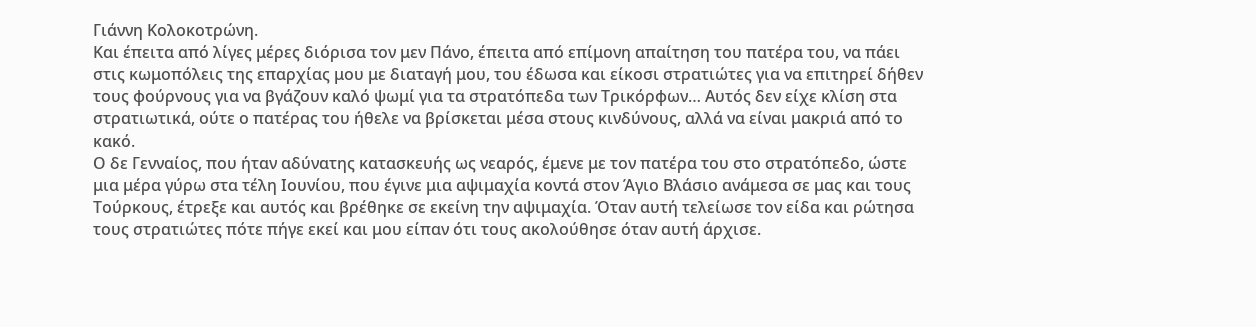Γιάννη Κολοκοτρώνη.
Και έπειτα από λίγες μέρες διόρισα τον μεν Πάνο, έπειτα από επίμονη απαίτηση του πατέρα του, να πάει στις κωμοπόλεις της επαρχίας μου με διαταγή μου, του έδωσα και είκοσι στρατιώτες για να επιτηρεί δήθεν τους φούρνους για να βγάζουν καλό ψωμί για τα στρατόπεδα των Τρικόρφων… Αυτός δεν είχε κλίση στα στρατιωτικά, ούτε ο πατέρας του ήθελε να βρίσκεται μέσα στους κινδύνους, αλλά να είναι μακριά από το κακό.
Ο δε Γενναίος, που ήταν αδύνατης κατασκευής ως νεαρός, έμενε με τον πατέρα του στο στρατόπεδο, ώστε μια μέρα γύρω στα τέλη Ιουνίου, που έγινε μια αψιμαχία κοντά στον Άγιο Βλάσιο ανάμεσα σε μας και τους Τούρκους, έτρεξε και αυτός και βρέθηκε σε εκείνη την αψιμαχία. Όταν αυτή τελείωσε τον είδα και ρώτησα τους στρατιώτες πότε πήγε εκεί και μου είπαν ότι τους ακολούθησε όταν αυτή άρχισε.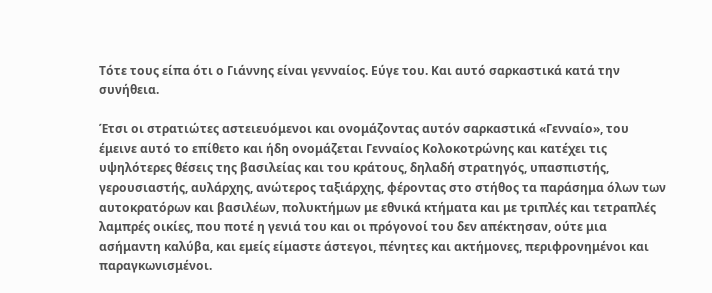Τότε τους είπα ότι ο Γιάννης είναι γενναίος. Εύγε του. Και αυτό σαρκαστικά κατά την συνήθεια.

Έτσι οι στρατιώτες αστειευόμενοι και ονομάζοντας αυτόν σαρκαστικά «Γενναίο», του έμεινε αυτό το επίθετο και ήδη ονομάζεται Γενναίος Κολοκοτρώνης και κατέχει τις υψηλότερες θέσεις της βασιλείας και του κράτους, δηλαδή στρατηγός, υπασπιστής, γερουσιαστής, αυλάρχης, ανώτερος ταξιάρχης, φέροντας στο στήθος τα παράσημα όλων των αυτοκρατόρων και βασιλέων, πολυκτήμων με εθνικά κτήματα και με τριπλές και τετραπλές λαμπρές οικίες, που ποτέ η γενιά του και οι πρόγονοί του δεν απέκτησαν, ούτε μια ασήμαντη καλύβα, και εμείς είμαστε άστεγοι, πένητες και ακτήμονες, περιφρονημένοι και παραγκωνισμένοι.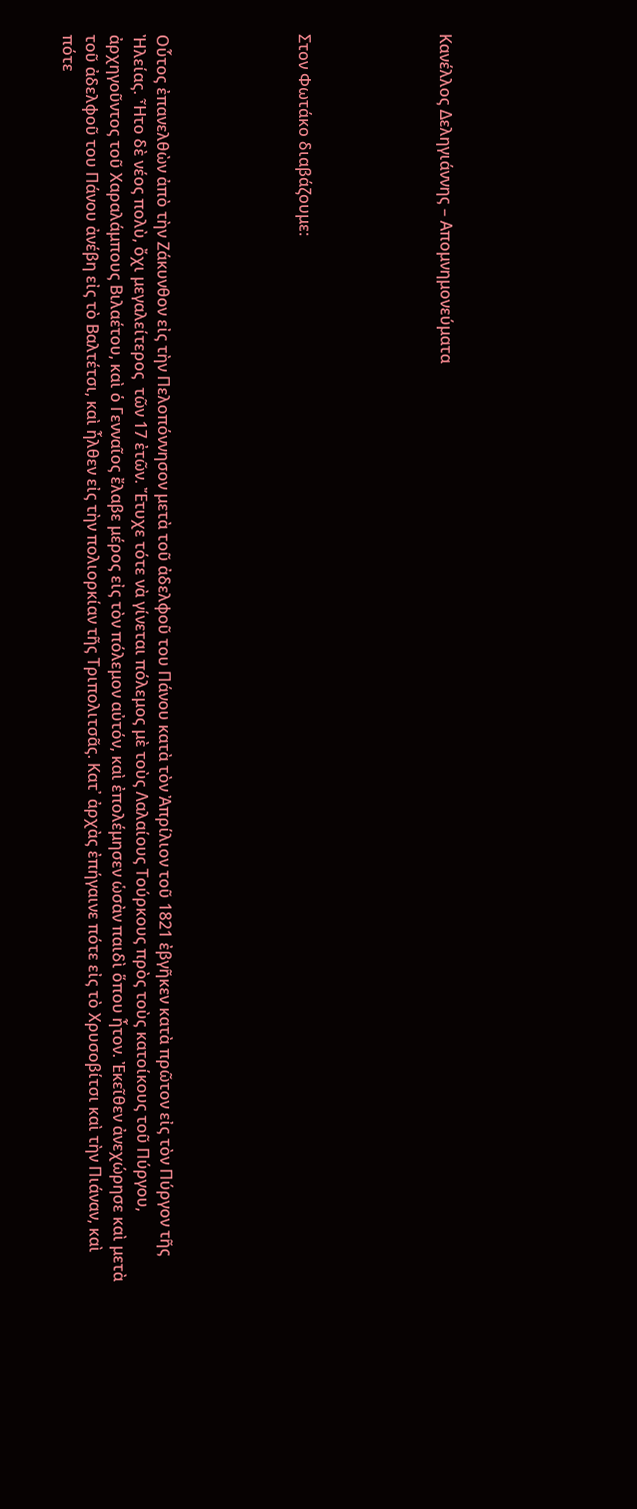Κανέλλος Δεληγιάννης – Απομνημονεύματα





Στον Φωτάκο διαβάζουμε:





Οὗτος ἐπανελθὼν ἀπὸ τὴν Ζάκυνθον εἰς τὴν Πελοπόννησον μετὰ τοῦ ἀδελφοῦ του Πάνου κατὰ τὸν Ἀπρίλιον τοῦ 1821 ἐβγῆκεν κατὰ πρῶτον εἰς τὸν Πύργον τῆς Ἠλείας. Ἦτο δὲ νέος πολὺ, ὄχι μεγαλείτερος  τῶν 17 ἐτῶν. Ἔτυχε τότε νὰ γίνεται πόλεμος μὲ τοὺς Λαλαίους Τούρκους πρὸς τοὺς κατοίκους τοῦ Πύργου, ἀρχηγοῦντος τοῦ Χαραλάμπους Βιλαέτου, καὶ ὁ Γενναῖος ἔλαβε μέρος εἰς τὸν πόλεμον αὐτόν, καὶ ἐπολέμησεν ὡσὰν παιδὶ ὅπου ἦτον. Ἐκεῖθεν ἀνεχώρησε καὶ μετὰ τοῦ ἀδελφοῦ του Πάνου ἀνέβη εἰς τὸ Βαλτέτσι, καὶ ἦλθεν εἰς τὴν πολιορκίαν τῆς Τριπολιτσᾶς. Κατ᾿ ἀρχὰς ἐπήγαινε πότε εἰς τὸ Χρυσοβίτσι καὶ τὴν Πιάναν, καὶ πότε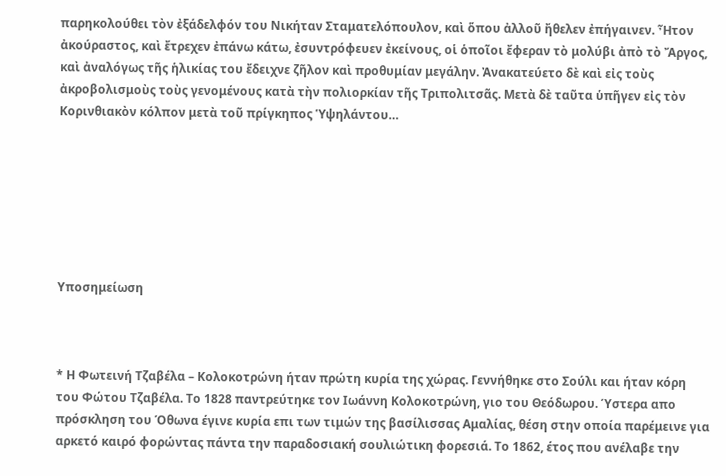παρηκολούθει τὸν ἐξάδελφόν του Νικήταν Σταματελόπουλον, καὶ ὅπου ἀλλοῦ ἤθελεν ἐπήγαινεν. Ἦτον ἀκούραστος, καὶ ἔτρεχεν ἐπάνω κάτω, ἐσυντρόφευεν ἐκείνους, οἱ ὁποῖοι ἔφεραν τὸ μολύβι ἀπὸ τὸ Ἄργος, καὶ ἀναλόγως τῆς ἡλικίας του ἔδειχνε ζῆλον καὶ προθυμίαν μεγάλην. Ἀνακατεύετο δὲ καὶ εἰς τοὺς ἀκροβολισμοὺς τοὺς γενομένους κατὰ τὴν πολιορκίαν τῆς Τριπολιτσᾶς. Μετὰ δὲ ταῦτα ὑπῆγεν εἰς τὸν Κορινθιακὸν κόλπον μετὰ τοῦ πρίγκηπος Ὑψηλάντου…







Υποσημείωση



* Η Φωτεινή Τζαβέλα – Κολοκοτρώνη ήταν πρώτη κυρία της χώρας. Γεννήθηκε στο Σούλι και ήταν κόρη του Φώτου Τζαβέλα. Το 1828 παντρεύτηκε τον Ιωάννη Κολοκοτρώνη, γιο του Θεόδωρου. Ύστερα απο πρόσκληση του Όθωνα έγινε κυρία επι των τιμών της βασίλισσας Αμαλίας, θέση στην οποία παρέμεινε για αρκετό καιρό φορώντας πάντα την παραδοσιακή σουλιώτικη φορεσιά. Το 1862, έτος που ανέλαβε την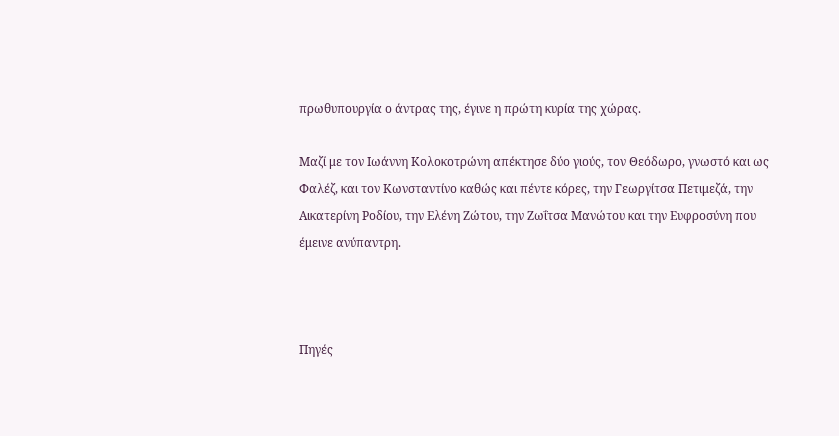πρωθυπουργία ο άντρας της, έγινε η πρώτη κυρία της χώρας.

Μαζί με τον Ιωάννη Κολοκοτρώνη απέκτησε δύο γιούς, τον Θεόδωρο, γνωστό και ως Φαλέζ, και τον Κωνσταντίνο καθώς και πέντε κόρες, την Γεωργίτσα Πετιμεζά, την Αικατερίνη Ροδίου, την Ελένη Ζώτου, την Ζωΐτσα Μανώτου και την Ευφροσύνη που έμεινε ανύπαντρη.



Πηγές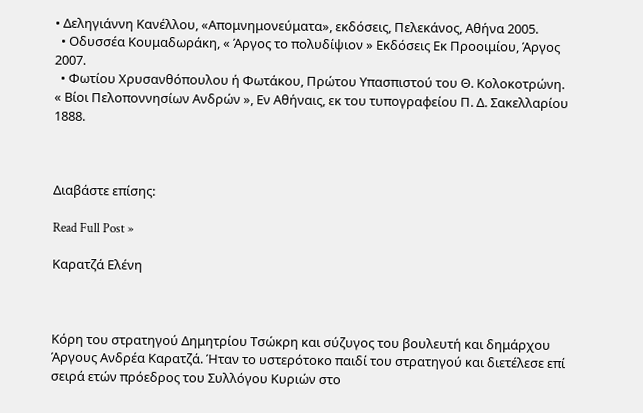• Δεληγιάννη Κανέλλου, «Απομνημονεύματα», εκδόσεις, Πελεκάνος, Αθήνα 2005.
  • Οδυσσέα Κουμαδωράκη, « Άργος το πολυδίψιον » Εκδόσεις Εκ Προοιμίου, Άργος 2007.
  • Φωτίου Χρυσανθόπουλου ή Φωτάκου, Πρώτου Υπασπιστού του Θ. Κολοκοτρώνη. « Βίοι Πελοποννησίων Ανδρών », Εν Αθήναις, εκ του τυπογραφείου Π. Δ. Σακελλαρίου 1888.



Διαβάστε επίσης:

Read Full Post »

Καρατζά Ελένη



Κόρη του στρατηγού Δημητρίου Τσώκρη και σύζυγος του βουλευτή και δημάρχου Άργους Ανδρέα Καρατζά. Ήταν το υστερότοκο παιδί του στρατηγού και διετέλεσε επί σειρά ετών πρόεδρος του Συλλόγου Κυριών στο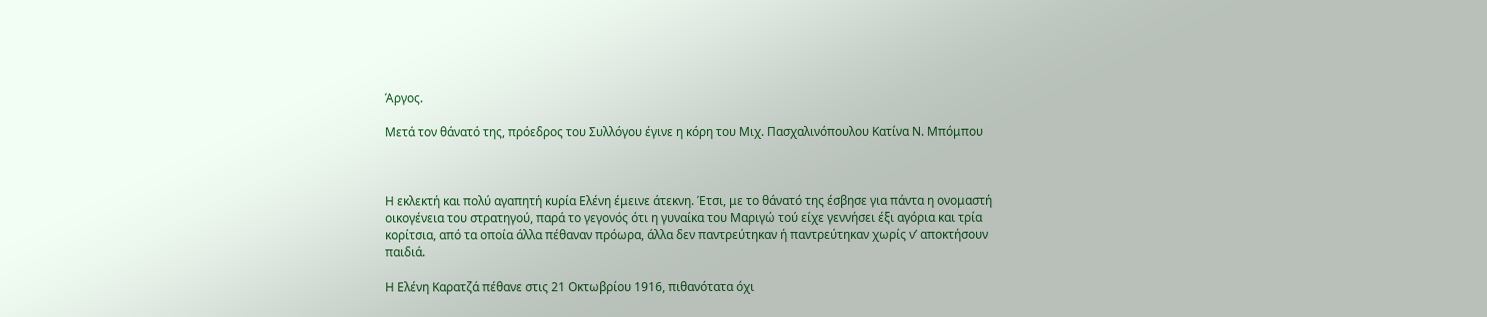Άργος.

Μετά τον θάνατό της, πρόεδρος του Συλλόγου έγινε η κόρη του Μιχ. Πασχαλινόπουλου Κατίνα Ν. Μπόμπου



Η εκλεκτή και πολύ αγαπητή κυρία Ελένη έμεινε άτεκνη. Έτσι, με το θάνατό της έσβησε για πάντα η ονομαστή οικογένεια του στρατηγού, παρά το γεγονός ότι η γυναίκα του Μαριγώ τού είχε γεννήσει έξι αγόρια και τρία κορίτσια, από τα οποία άλλα πέθαναν πρόωρα, άλλα δεν παντρεύτηκαν ή παντρεύτηκαν χωρίς ν’ αποκτήσουν παιδιά.

Η Ελένη Καρατζά πέθανε στις 21 Οκτωβρίου 1916, πιθανότατα όχι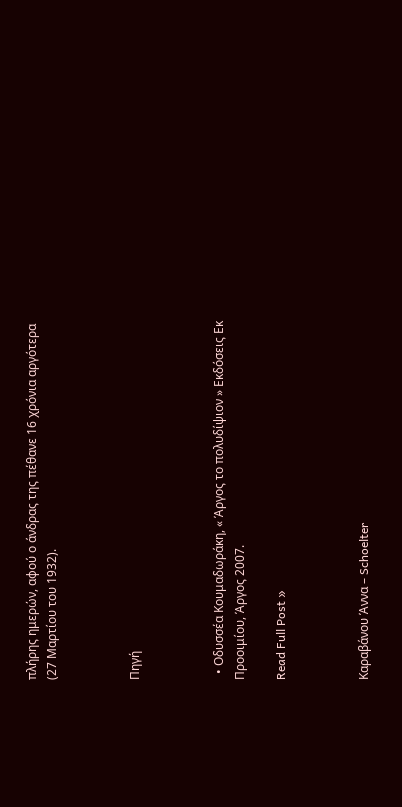πλήρης ημερών, αφού ο άνδρας της πέθανε 16 χρόνια αργότερα (27 Μαρτίου του 1932).



Πηγή



  • Οδυσσέα Κουμαδωράκη, « Άργος το πολυδίψιον » Εκδόσεις Εκ Προοιμίου, Άργος 2007.

Read Full Post »



Καραβάνου Άννα – Schoelter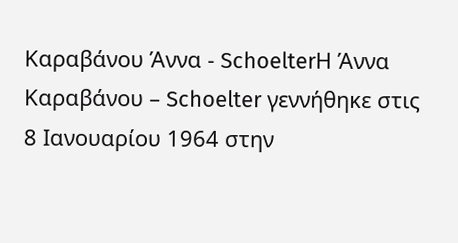Καραβάνου Άννα - SchoelterΗ Άννα Καραβάνου – Schoelter γεννήθηκε στις 8 Ιανουαρίου 1964 στην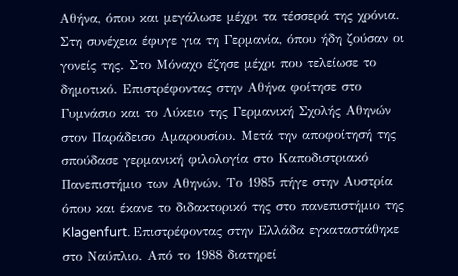Αθήνα, όπου και μεγάλωσε μέχρι τα τέσσερά της χρόνια. Στη συνέχεια έφυγε για τη Γερμανία, όπου ήδη ζούσαν οι γονείς της. Στο Μόναχο έζησε μέχρι που τελείωσε το δημοτικό. Επιστρέφοντας στην Αθήνα φοίτησε στο Γυμνάσιο και το Λύκειο της Γερμανική Σχολής Αθηνών στον Παράδεισο Αμαρουσίου. Μετά την αποφοίτησή της σπούδασε γερμανική φιλολογία στο Καποδιστριακό Πανεπιστήμιο των Αθηνών. Το 1985 πήγε στην Αυστρία όπου και έκανε το διδακτορικό της στο πανεπιστήμιο της Klagenfurt. Επιστρέφοντας στην Ελλάδα εγκαταστάθηκε στο Ναύπλιο. Από το 1988 διατηρεί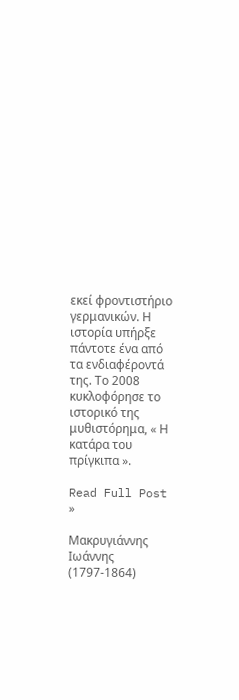εκεί φροντιστήριο γερμανικών. Η ιστορία υπήρξε πάντοτε ένα από τα ενδιαφέροντά της. Το 2008 κυκλοφόρησε το ιστορικό της μυθιστόρημα, « Η κατάρα του πρίγκιπα ».

Read Full Post »

Μακρυγιάννης Ιωάννης (1797-1864)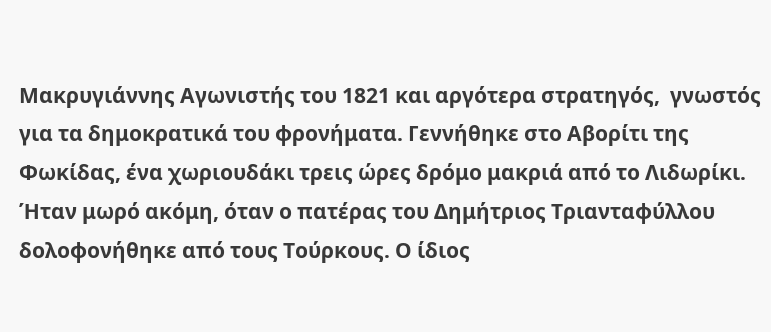Μακρυγιάννης Αγωνιστής του 1821 και αργότερα στρατηγός,  γνωστός για τα δημοκρατικά του φρονήματα. Γεννήθηκε στο Αβορίτι της Φωκίδας, ένα χωριουδάκι τρεις ώρες δρόμο μακριά από το Λιδωρίκι. Ήταν μωρό ακόμη, όταν ο πατέρας του Δημήτριος Τριανταφύλλου δολοφονήθηκε από τους Τούρκους. Ο ίδιος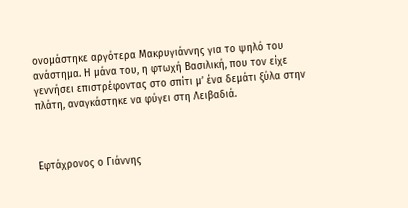ονομάστηκε αργότερα Μακρυγιάννης για το ψηλό του ανάστημα. Η μάνα του, η φτωχή Βασιλική, που τον είχε γεννήσει επιστρέφοντας στο σπίτι μ’ ένα δεμάτι ξύλα στην πλάτη, αναγκάστηκε να φύγει στη Λειβαδιά.



Eφτάχρoνoς ο Γιάννης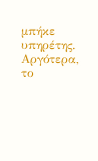μπήκε υπηρέτης. Αργότερα, το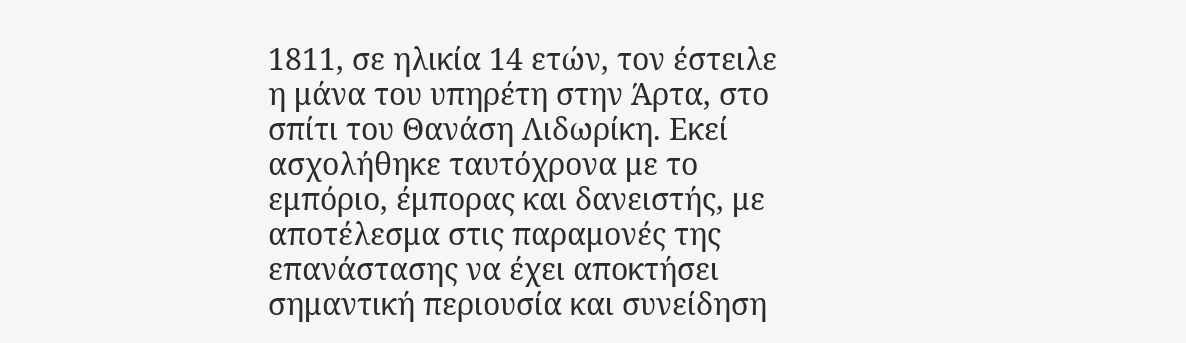1811, σε ηλικία 14 ετών, τον έστειλε η μάνα του υπηρέτη στην Άρτα, στο σπίτι του Θανάση Λιδωρίκη. Εκεί ασχολήθηκε ταυτόχρονα με το εμπόριο, έμπορας και δανειστής, με αποτέλεσμα στις παραμονές της επανάστασης να έχει αποκτήσει σημαντική περιουσία και συνείδηση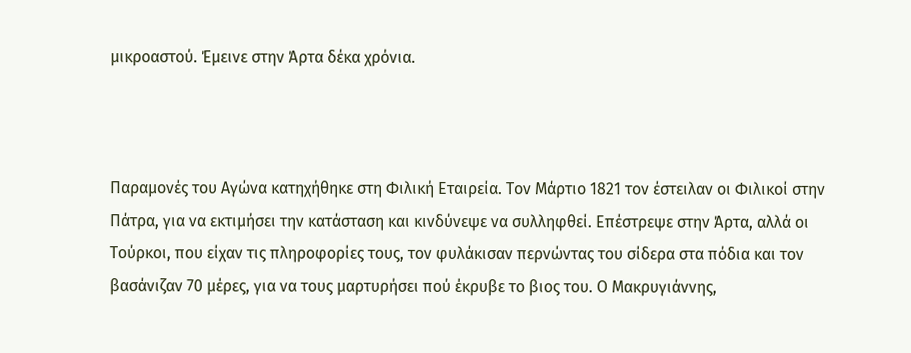μικροαστού. Έμεινε στην Άρτα δέκα χρόνια.



Παραμονές του Αγώνα κατηχήθηκε στη Φιλική Εταιρεία. Τον Μάρτιο 1821 τον έστειλαν οι Φιλικοί στην Πάτρα, για να εκτιμήσει την κατάσταση και κινδύνεψε να συλληφθεί. Επέστρεψε στην Άρτα, αλλά οι Τούρκοι, που είχαν τις πληροφορίες τους, τον φυλάκισαν περνώντας του σίδερα στα πόδια και τον βασάνιζαν 70 μέρες, για να τους μαρτυρήσει πού έκρυβε το βιος του. Ο Μακρυγιάννης,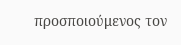προσποιούμενος τον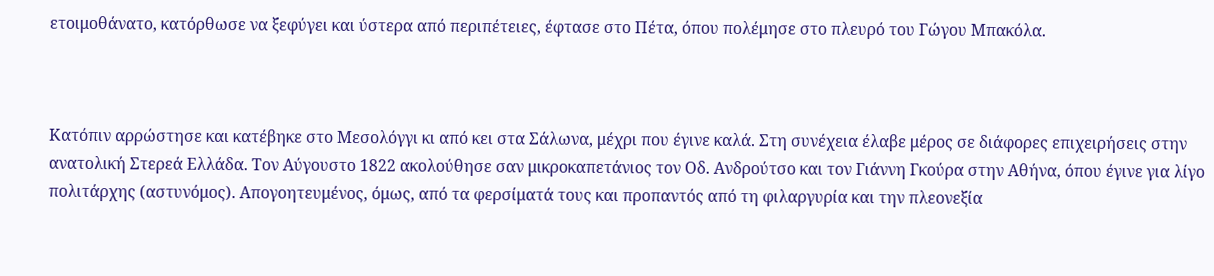ετοιμοθάνατο, κατόρθωσε να ξεφύγει και ύστερα από περιπέτειες, έφτασε στο Πέτα, όπου πολέμησε στο πλευρό του Γώγου Μπακόλα.



Κατόπιν αρρώστησε και κατέβηκε στο Μεσολόγγι κι από κει στα Σάλωνα, μέχρι που έγινε καλά. Στη συνέχεια έλαβε μέρος σε διάφορες επιχειρήσεις στην ανατολική Στερεά Ελλάδα. Τον Αύγουστο 1822 ακολούθησε σαν μικροκαπετάνιος τον Οδ. Ανδρούτσο και τον Γιάννη Γκούρα στην Αθήνα, όπου έγινε για λίγο πολιτάρχης (αστυνόμος). Απογοητευμένος, όμως, από τα φερσίματά τους και προπαντός από τη φιλαργυρία και την πλεονεξία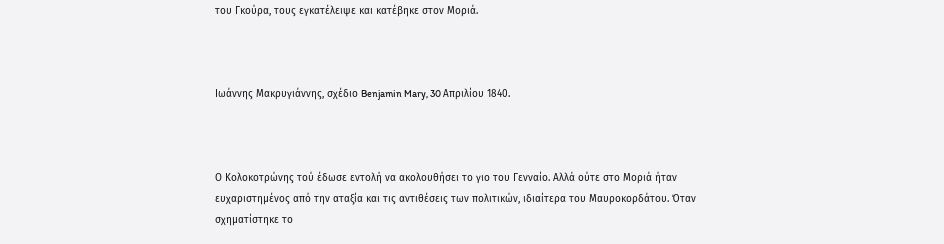του Γκούρα, τους εγκατέλειψε και κατέβηκε στον Μοριά.



Ιωάννης Μακρυγιάννης, σχέδιο Benjamin Mary, 30 Απριλίου 1840.



Ο Κολοκοτρώνης τού έδωσε εντολή να ακολουθήσει το γιο του Γενναίο. Αλλά ούτε στο Μοριά ήταν ευχαριστημένος από την αταξία και τις αντιθέσεις των πολιτικών, ιδιαίτερα του Μαυροκορδάτου. Όταν σχηματίστηκε το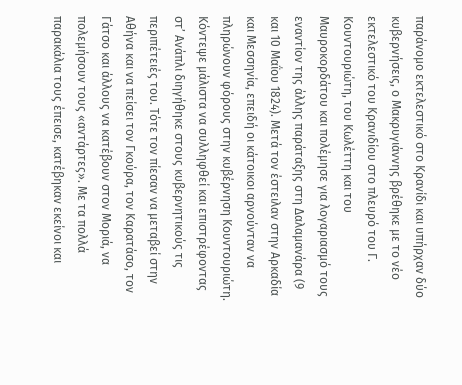παράνομο εκτελεστικό στο Κρανίδι και υπήρχαν δύο κυβερνήσεις, ο Μακρυγιάννης βρέθηκε με το νέο εκτελεστικό του Κρανιδίου στο πλευρό του Γ. Κουντουριώτη, του Κωλέττη και του Μαυροκορδάτου και πολέμησε για λογαριασμό τους εναντίον της άλλης παράταξης στη Δαλαμανάρα (9 και 10 Μαΐου 1824). Μετά τον έστειλαν στην Αρκαδία και Μεσσηνία, επειδή οι κάτοικοι αρνούνταν να πληρώνουν φόρους στην κυβέρνηση Κουντουριώτη. Κόντεψε μάλιστα να συλληφθεί και επιστρέφοντας στ’ Ανάπλι διηγήθηκε στους κυβερνητικούς τις περιπέτειές του. Τότε τον πίεσαν να μεταβεί στην Αθήνα και να πείσει τον Γκούρα, τον Καρατάσο, τον Γάτσο και άλλους να κατέβουν στον Μοριά, να πολεμήσουν τους «αντάρτες». Με τα πολλά παρακάλια τους έπεισε, κατέβηκαν εκείνοι και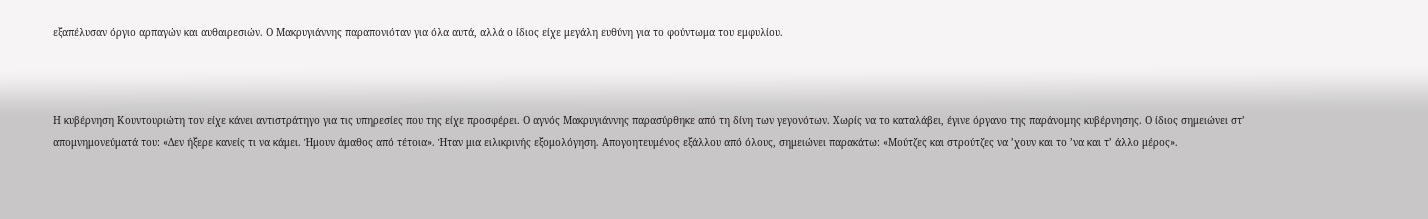εξαπέλυσαν όργιο αρπαγών και αυθαιρεσιών. Ο Μακρυγιάννης παραπονιόταν για όλα αυτά, αλλά ο ίδιος είχε μεγάλη ευθύνη για το φούντωμα του εμφυλίου.



Η κυβέρνηση Κουντουριώτη τον είχε κάνει αντιστράτηγο για τις υπηρεσίες που της είχε προσφέρει. Ο αγνός Μακρυγιάννης παρασύρθηκε από τη δίνη των γεγονότων. Χωρίς να το καταλάβει, έγινε όργανο της παράνομης κυβέρνησης. Ο ίδιος σημειώνει στ’ απομνημονεύματά του: «Δεν ήξερε κανείς τι να κάμει. Ήμουν άμαθος από τέτοια». Ήταν μια ειλικρινής εξομολόγηση. Απογοητευμένος εξάλλου από όλους, σημειώνει παρακάτω: «Μούτζες και στρούτζες να ’χουν και το ’να και τ’ άλλο μέρος».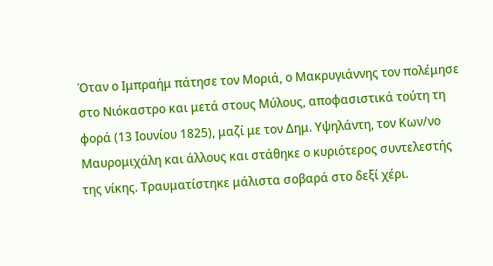Όταν ο Ιμπραήμ πάτησε τον Μοριά, ο Μακρυγιάννης τον πολέμησε στο Νιόκαστρο και μετά στους Μύλους, αποφασιστικά τούτη τη φορά (13 Ιουνίου 1825), μαζί με τον Δημ. Υψηλάντη, τον Κων/νο Μαυρομιχάλη και άλλους και στάθηκε ο κυριότερος συντελεστής της νίκης. Τραυματίστηκε μάλιστα σοβαρά στο δεξί χέρι.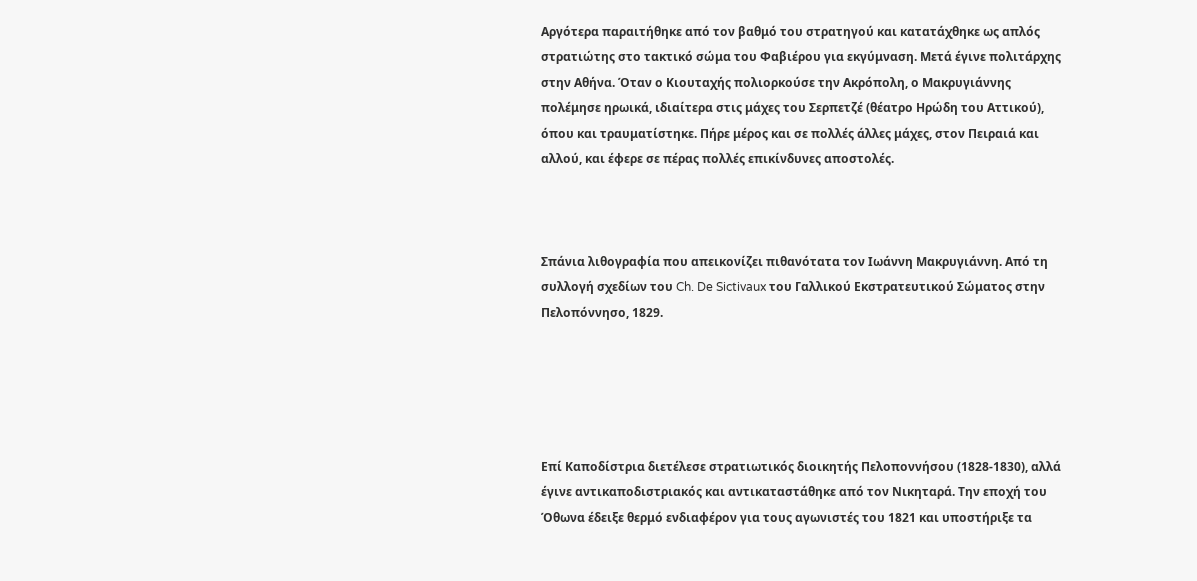Αργότερα παραιτήθηκε από τον βαθμό του στρατηγού και κατατάχθηκε ως απλός στρατιώτης στο τακτικό σώμα του Φαβιέρου για εκγύμναση. Μετά έγινε πολιτάρχης στην Αθήνα. Όταν ο Κιουταχής πολιορκούσε την Ακρόπολη, ο Μακρυγιάννης πολέμησε ηρωικά, ιδιαίτερα στις μάχες του Σερπετζέ (θέατρο Ηρώδη του Αττικού), όπου και τραυματίστηκε. Πήρε μέρος και σε πολλές άλλες μάχες, στον Πειραιά και αλλού, και έφερε σε πέρας πολλές επικίνδυνες αποστολές.



Σπάνια λιθογραφία που απεικονίζει πιθανότατα τον Ιωάννη Μακρυγιάννη. Από τη συλλογή σχεδίων του Ch. De Sictivaux του Γαλλικού Εκστρατευτικού Σώματος στην Πελοπόννησο, 1829.





Επί Καποδίστρια διετέλεσε στρατιωτικός διοικητής Πελοποννήσου (1828-1830), αλλά έγινε αντικαποδιστριακός και αντικαταστάθηκε από τον Νικηταρά. Την εποχή του Όθωνα έδειξε θερμό ενδιαφέρον για τους αγωνιστές του 1821 και υποστήριξε τα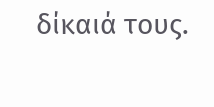δίκαιά τους.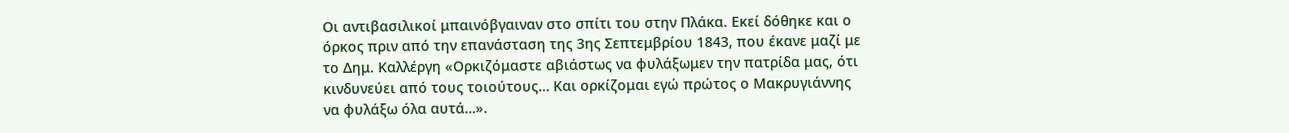Οι αντιβασιλικοί μπαινόβγαιναν στο σπίτι του στην Πλάκα. Εκεί δόθηκε και ο όρκος πριν από την επανάσταση της 3ης Σεπτεμβρίου 1843, που έκανε μαζί με το Δημ. Καλλέργη «Ορκιζόμαστε αβιάστως να φυλάξωμεν την πατρίδα μας, ότι κινδυνεύει από τους τοιούτους… Και ορκίζομαι εγώ πρώτος ο Mακρυγιάννης να φυλάξω όλα αυτά…».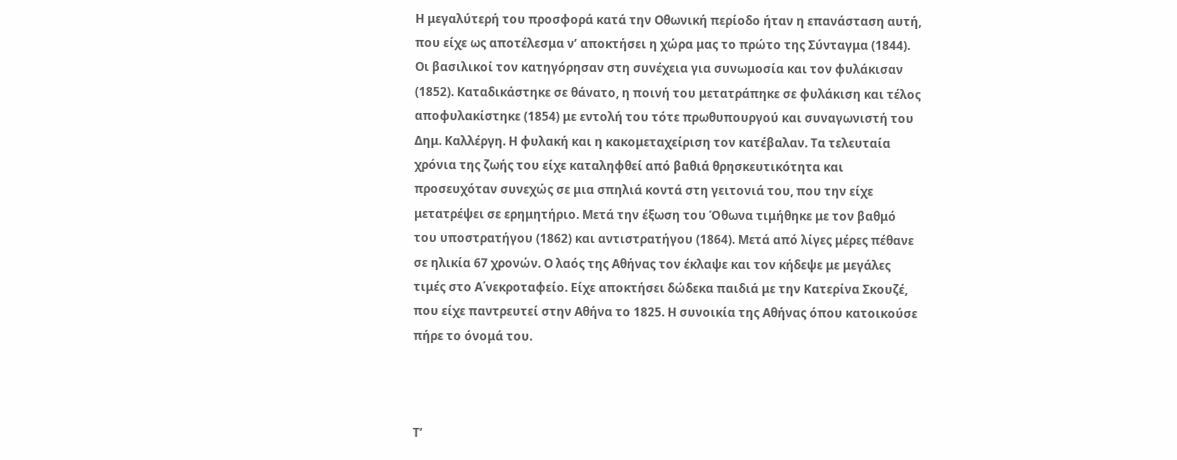Η μεγαλύτερή του προσφορά κατά την Οθωνική περίοδο ήταν η επανάσταση αυτή, που είχε ως αποτέλεσμα ν’ αποκτήσει η χώρα μας το πρώτο της Σύνταγμα (1844). Οι βασιλικοί τον κατηγόρησαν στη συνέχεια για συνωμοσία και τον φυλάκισαν (1852). Καταδικάστηκε σε θάνατο, η ποινή του μετατράπηκε σε φυλάκιση και τέλος αποφυλακίστηκε (1854) με εντολή του τότε πρωθυπουργού και συναγωνιστή του Δημ. Καλλέργη. Η φυλακή και η κακομεταχείριση τον κατέβαλαν. Τα τελευταία χρόνια της ζωής του είχε καταληφθεί από βαθιά θρησκευτικότητα και προσευχόταν συνεχώς σε μια σπηλιά κοντά στη γειτονιά του, που την είχε μετατρέψει σε ερημητήριο. Μετά την έξωση του Όθωνα τιμήθηκε με τον βαθμό του υποστρατήγου (1862) και αντιστρατήγου (1864). Μετά από λίγες μέρες πέθανε σε ηλικία 67 χρονών. Ο λαός της Αθήνας τον έκλαψε και τον κήδεψε με μεγάλες τιμές στο Α΄νεκροταφείο. Είχε αποκτήσει δώδεκα παιδιά με την Κατερίνα Σκουζέ, που είχε παντρευτεί στην Αθήνα το 1825. Η συνοικία της Αθήνας όπου κατοικούσε πήρε το όνομά του.



Τ’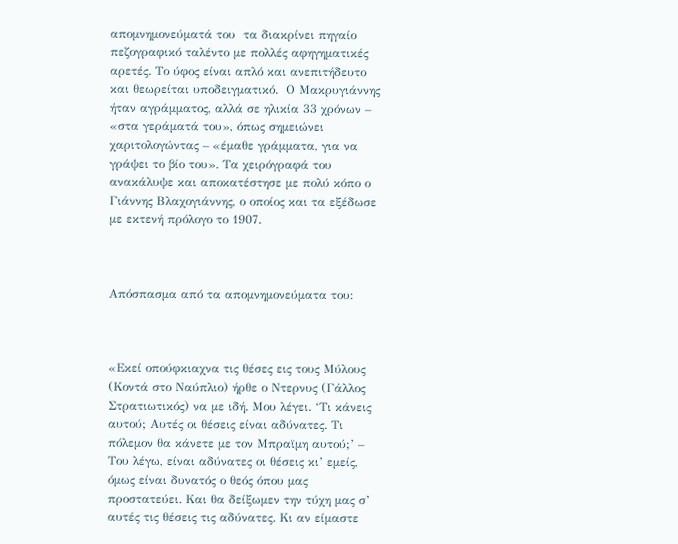απομνημονεύματά του  τα διακρίνει πηγαίο πεζογραφικό ταλέντο με πολλές αφηγηματικές αρετές. Το ύφος είναι απλό και ανεπιτήδευτο και θεωρείται υποδειγματικό.  Ο Μακρυγιάννης ήταν αγράμματος, αλλά σε ηλικία 33 χρόνων – «στα γεράματά του», όπως σημειώνει χαριτολογώντας – «έμαθε γράμματα, για να γράψει το βίο του». Τα χειρόγραφά του ανακάλυψε και αποκατέστησε με πολύ κόπο ο Γιάννης Βλαχογιάννης, ο οποίος και τα εξέδωσε με εκτενή πρόλογο το 1907.



Απόσπασμα από τα απομνημονεύματα του:



«Εκεί οπούφκιαχνα τις θέσες εις τους Μύλους (Κοντά στο Ναύπλιο) ήρθε ο Ντερνυς (Γάλλος Στρατιωτικός) να με ιδή. Μου λέγει. ‘Τι κάνεις αυτού; Αυτές οι θέσεις είναι αδύνατες. Τι πόλεμον θα κάνετε με τον Μπραϊμη αυτού;’ – Του λέγω, είναι αδύνατες οι θέσεις κι’ εμείς, όμως είναι δυνατός ο θεός όπου μας προστατεύει. Και θα δείξωμεν την τύχη μας σ’ αυτές τις θέσεις τις αδύνατες. Κι αν είμαστε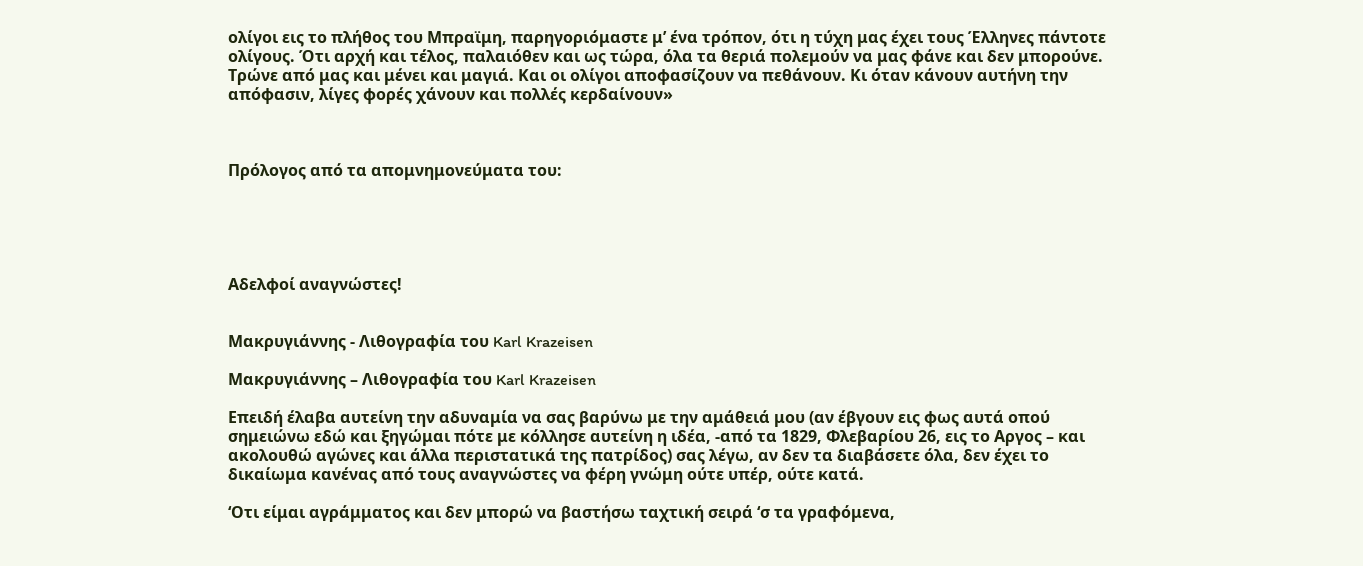ολίγοι εις το πλήθος του Μπραϊμη, παρηγοριόμαστε μ’ ένα τρόπον, ότι η τύχη μας έχει τους Έλληνες πάντοτε ολίγους. Ότι αρχή και τέλος, παλαιόθεν και ως τώρα, όλα τα θεριά πολεμούν να μας φάνε και δεν μπορούνε. Τρώνε από μας και μένει και μαγιά. Και οι ολίγοι αποφασίζουν να πεθάνουν. Κι όταν κάνουν αυτήνη την απόφασιν, λίγες φορές χάνουν και πολλές κερδαίνουν»



Πρόλογος από τα απομνημονεύματα του:





Αδελφοί αναγνώστες!


Μακρυγιάννης - Λιθογραφία του Karl Krazeisen

Μακρυγιάννης – Λιθογραφία του Karl Krazeisen

Επειδή έλαβα αυτείνη την αδυναμία να σας βαρύνω με την αμάθειά μου (αν έβγουν εις φως αυτά οπού σημειώνω εδώ και ξηγώμαι πότε με κόλλησε αυτείνη η ιδέα, -από τα 1829, Φλεβαρίου 26, εις το Αργος – και ακολουθώ αγώνες και άλλα περιστατικά της πατρίδος) σας λέγω, αν δεν τα διαβάσετε όλα, δεν έχει το δικαίωμα κανένας από τους αναγνώστες να φέρη γνώμη ούτε υπέρ, ούτε κατά.

‘Οτι είμαι αγράμματος και δεν μπορώ να βαστήσω ταχτική σειρά ‘σ τα γραφόμενα,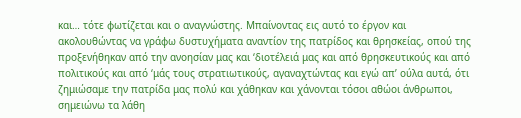και… τότε φωτίζεται και ο αναγνώστης. Μπαίνοντας εις αυτό το έργον και ακολουθώντας να γράφω δυστυχήματα αναντίον της πατρίδος και θρησκείας, οπού της προξενήθηκαν από την ανοησίαν μας και ‘διοτέλειά μας και από θρησκευτικούς και από πολιτικούς και από ‘μάς τους στρατιωτικούς, αγαναχτώντας και εγώ απ’ ούλα αυτά, ότι ζημιώσαμε την πατρίδα μας πολύ και χάθηκαν και χάνονται τόσοι αθώοι άνθρωποι, σημειώνω τα λάθη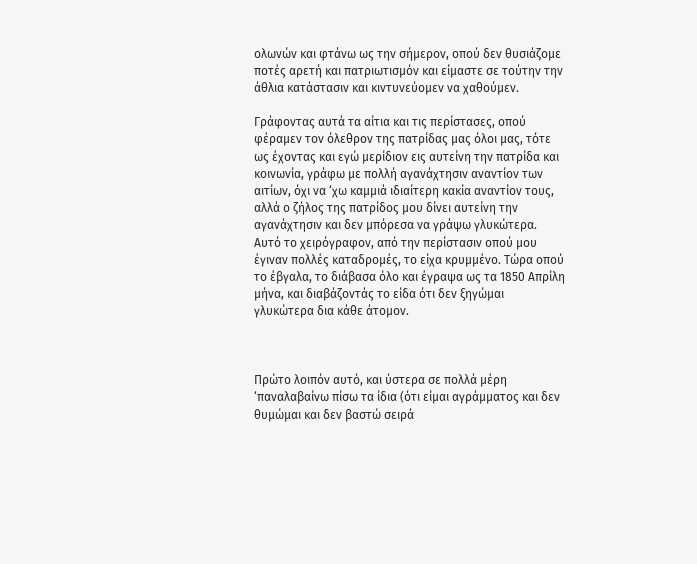ολωνών και φτάνω ως την σήμερον, οπού δεν θυσιάζομε ποτές αρετή και πατριωτισμόν και είμαστε σε τούτην την άθλια κατάστασιν και κιντυνεύομεν να χαθούμεν.

Γράφοντας αυτά τα αίτια και τις περίστασες, οπού φέραμεν τον όλεθρον της πατρίδας μας όλοι μας, τότε ως έχοντας και εγώ μερίδιον εις αυτείνη την πατρίδα και κοινωνία, γράφω με πολλή αγανάχτησιν αναντίον των αιτίων, όχι να ‘χω καμμιά ιδιαίτερη κακία αναντίον τους, αλλά ο ζήλος της πατρίδος μου δίνει αυτείνη την αγανάχτησιν και δεν μπόρεσα να γράψω γλυκώτερα. Αυτό το χειρόγραφον, από την περίστασιν οπού μου έγιναν πολλές καταδρομές, το είχα κρυμμένο. Τώρα οπού το έβγαλα, το διάβασα όλο και έγραψα ως τα 1850 Απρίλη μήνα, και διαβάζοντάς το είδα ότι δεν ξηγώμαι γλυκώτερα δια κάθε άτομον.



Πρώτο λοιπόν αυτό, και ύστερα σε πολλά μέρη ‘παναλαβαίνω πίσω τα ίδια (ότι είμαι αγράμματος και δεν θυμώμαι και δεν βαστώ σειρά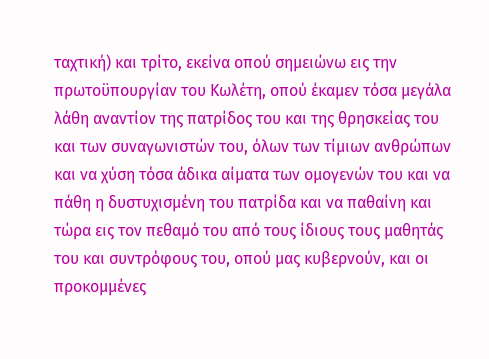ταχτική) και τρίτο, εκείνα οπού σημειώνω εις την πρωτοϋπουργίαν του Κωλέτη, οπού έκαμεν τόσα μεγάλα λάθη αναντίον της πατρίδος του και της θρησκείας του και των συναγωνιστών του, όλων των τίμιων ανθρώπων και να χύση τόσα άδικα αίματα των ομογενών του και να πάθη η δυστυχισμένη του πατρίδα και να παθαίνη και τώρα εις τον πεθαμό του από τους ίδιους τους μαθητάς του και συντρόφους του, οπού μας κυβερνούν, και οι προκομμένες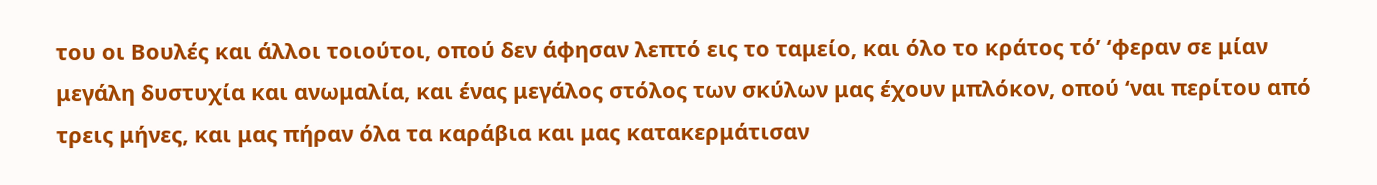του οι Βουλές και άλλοι τοιούτοι, οπού δεν άφησαν λεπτό εις το ταμείο, και όλο το κράτος τό’ ‘φεραν σε μίαν μεγάλη δυστυχία και ανωμαλία, και ένας μεγάλος στόλος των σκύλων μας έχουν μπλόκον, οπού ‘ναι περίτου από τρεις μήνες, και μας πήραν όλα τα καράβια και μας κατακερμάτισαν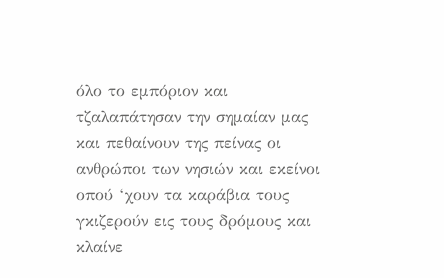όλο το εμπόριον και τζαλαπάτησαν την σημαίαν μας και πεθαίνουν της πείνας οι ανθρώποι των νησιών και εκείνοι οπού ‘χουν τα καράβια τους γκιζερούν εις τους δρόμους και κλαίνε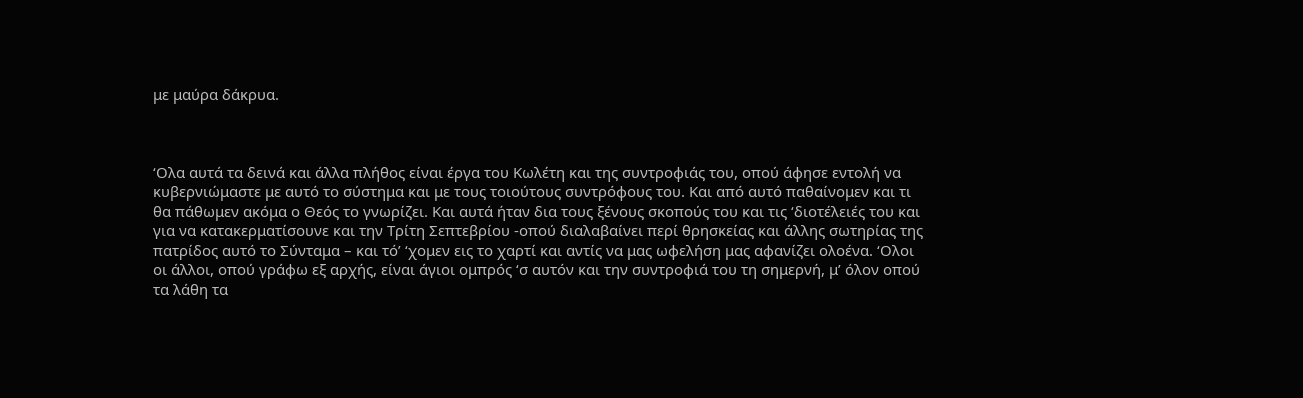με μαύρα δάκρυα.



‘Ολα αυτά τα δεινά και άλλα πλήθος είναι έργα του Κωλέτη και της συντροφιάς του, οπού άφησε εντολή να κυβερνιώμαστε με αυτό το σύστημα και με τους τοιούτους συντρόφους του. Και από αυτό παθαίνομεν και τι θα πάθωμεν ακόμα ο Θεός το γνωρίζει. Και αυτά ήταν δια τους ξένους σκοπούς του και τις ‘διοτέλειές του και για να κατακερματίσουνε και την Τρίτη Σεπτεβρίου -οπού διαλαβαίνει περί θρησκείας και άλλης σωτηρίας της πατρίδος αυτό το Σύνταμα – και τό’ ‘χομεν εις το χαρτί και αντίς να μας ωφελήση μας αφανίζει ολοένα. ‘Ολοι οι άλλοι, οπού γράφω εξ αρχής, είναι άγιοι ομπρός ‘σ αυτόν και την συντροφιά του τη σημερνή, μ’ όλον οπού τα λάθη τα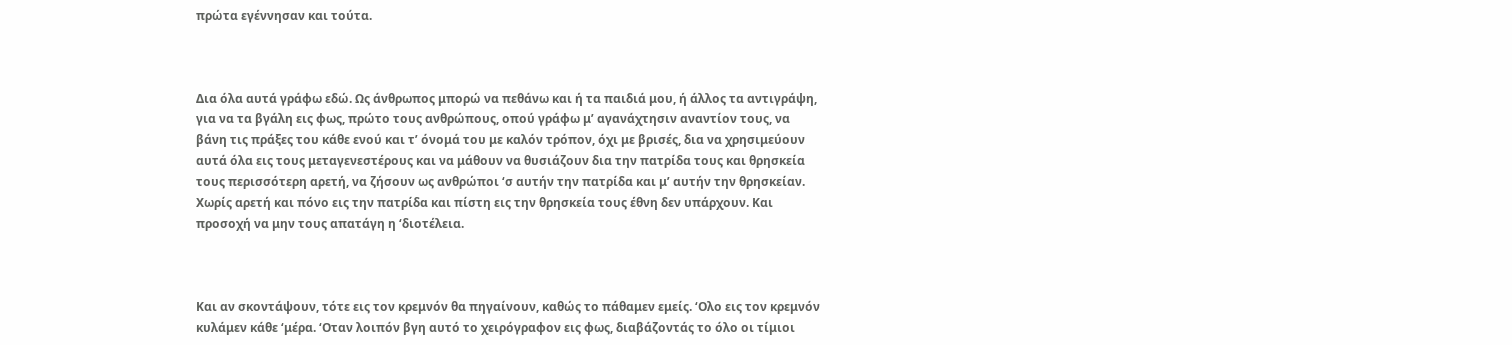πρώτα εγέννησαν και τούτα.



Δια όλα αυτά γράφω εδώ. Ως άνθρωπος μπορώ να πεθάνω και ή τα παιδιά μου, ή άλλος τα αντιγράψη, για να τα βγάλη εις φως, πρώτο τους ανθρώπους, οπού γράφω μ’ αγανάχτησιν αναντίον τους, να βάνη τις πράξες του κάθε ενού και τ’ όνομά του με καλόν τρόπον, όχι με βρισές, δια να χρησιμεύουν αυτά όλα εις τους μεταγενεστέρους και να μάθουν να θυσιάζουν δια την πατρίδα τους και θρησκεία τους περισσότερη αρετή, να ζήσουν ως ανθρώποι ‘σ αυτήν την πατρίδα και μ’ αυτήν την θρησκείαν. Χωρίς αρετή και πόνο εις την πατρίδα και πίστη εις την θρησκεία τους έθνη δεν υπάρχουν. Και προσοχή να μην τους απατάγη η ‘διοτέλεια.



Και αν σκοντάψουν, τότε εις τον κρεμνόν θα πηγαίνουν, καθώς το πάθαμεν εμείς. ‘Ολο εις τον κρεμνόν κυλάμεν κάθε ‘μέρα. ‘Οταν λοιπόν βγη αυτό το χειρόγραφον εις φως, διαβάζοντάς το όλο οι τίμιοι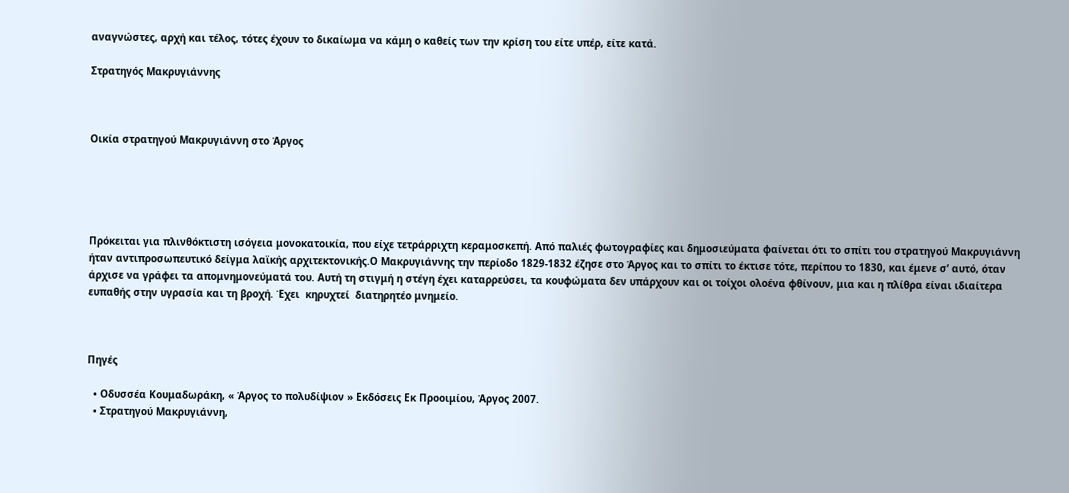αναγνώστες, αρχή και τέλος, τότες έχουν το δικαίωμα να κάμη ο καθείς των την κρίση του είτε υπέρ, είτε κατά.

Στρατηγός Μακρυγιάννης



Οικία στρατηγού Μακρυγιάννη στο Άργος





Πρόκειται για πλινθόκτιστη ισόγεια μονοκατοικία, που είχε τετράρριχτη κεραμοσκεπή. Από παλιές φωτογραφίες και δημοσιεύματα φαίνεται ότι το σπίτι του στρατηγού Μακρυγιάννη ήταν αντιπροσωπευτικό δείγμα λαϊκής αρχιτεκτονικής.Ο Μακρυγιάννης την περίοδο 1829-1832 έζησε στο Άργος και το σπίτι το έκτισε τότε, περίπου το 1830, και έμενε σ’ αυτό, όταν άρχισε να γράφει τα απομνημονεύματά του. Αυτή τη στιγμή η στέγη έχει καταρρεύσει, τα κουφώματα δεν υπάρχουν και οι τοίχοι ολοένα φθίνουν, μια και η πλίθρα είναι ιδιαίτερα ευπαθής στην υγρασία και τη βροχή. Έχει  κηρυχτεί  διατηρητέο μνημείο.



Πηγές

  • Οδυσσέα Κουμαδωράκη, « Άργος το πολυδίψιον » Εκδόσεις Εκ Προοιμίου, Άργος 2007.
  • Στρατηγού Mακρυγιάννη,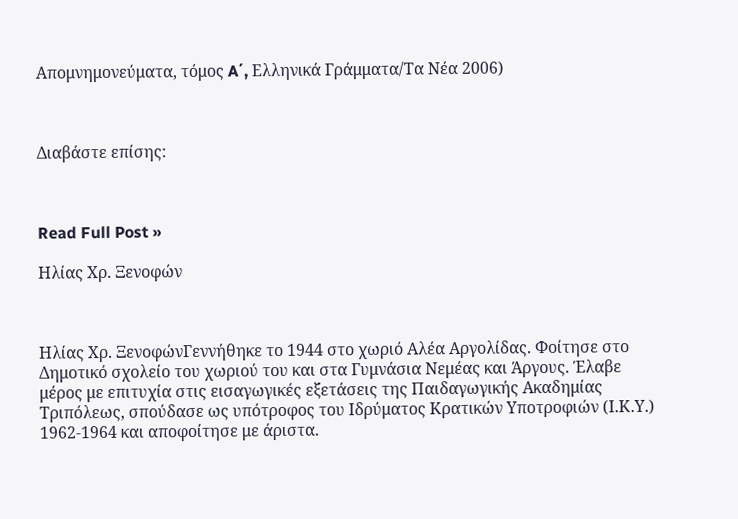Aπομνημονεύματα, τόμος A΄, Eλληνικά Γράμματα/Tα Nέα 2006)



Διαβάστε επίσης:



Read Full Post »

Ηλίας Χρ. Ξενοφών



Ηλίας Χρ. ΞενοφώνΓεννήθηκε το 1944 στο χωριό Αλέα Αργολίδας. Φοίτησε στο Δημοτικό σχολείο του χωριού του και στα Γυμνάσια Νεμέας και Άργους. Έλαβε μέρος με επιτυχία στις εισαγωγικές εξετάσεις της Παιδαγωγικής Ακαδημίας Τριπόλεως, σπούδασε ως υπότροφος του Ιδρύματος Κρατικών Υποτροφιών (Ι.Κ.Υ.) 1962-1964 και αποφοίτησε με άριστα.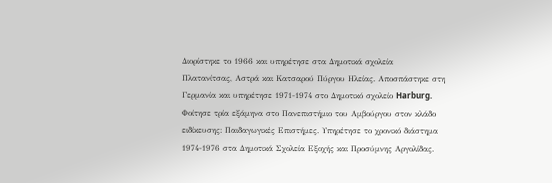Διορίστηκε το 1966 και υπηρέτησε στα Δημοτικά σχολεία Πλατανίτσας, Αστρά και Κατσαρού Πύργου Ηλείας. Αποσπάστηκε στη Γερμανία και υπηρέτησε 1971-1974 στο Δημοτικό σχολείο Harburg. Φοίτησε τρία εξάμηνα στο Πανεπιστήμιο του Αμβούργου στον κλάδο ειδίκευσης: Παιδαγωγικές Επιστήμες. Υπηρέτησε το χρονικό διάστημα 1974-1976 στα Δημοτικά Σχολεία Εξοχής και Προσύμνης Αργολίδας.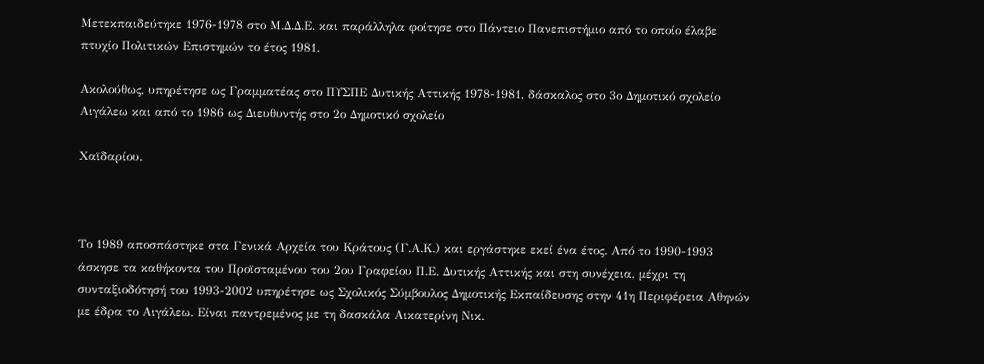Μετεκπαιδεύτηκε 1976-1978 στο Μ.Δ.Δ.Ε. και παράλληλα φοίτησε στο Πάντειο Πανεπιστήμιο από το οποίο έλαβε πτυχίο Πολιτικών Επιστημών το έτος 1981.

Ακολούθως, υπηρέτησε ως Γραμματέας στο ΠΥΣΠΕ Δυτικής Αττικής 1978-1981, δάσκαλος στο 3ο Δημοτικό σχολείο Αιγάλεω και από το 1986 ως Διευθυντής στο 2ο Δημοτικό σχολείο

Χαϊδαρίου.



Το 1989 αποσπάστηκε στα Γενικά Αρχεία του Κράτους (Γ.Α.Κ.) και εργάστηκε εκεί ένα έτος. Από το 1990-1993 άσκησε τα καθήκοντα του Προϊσταμένου του 2ου Γραφείου Π.Ε. Δυτικής Αττικής και στη συνέχεια, μέχρι τη συνταξιοδότησή του 1993-2002 υπηρέτησε ως Σχολικός Σύμβουλος Δημοτικής Εκπαίδευσης στην 41η Περιφέρεια Αθηνών με έδρα το Αιγάλεω. Είναι παντρεμένος με τη δασκάλα Αικατερίνη Νικ.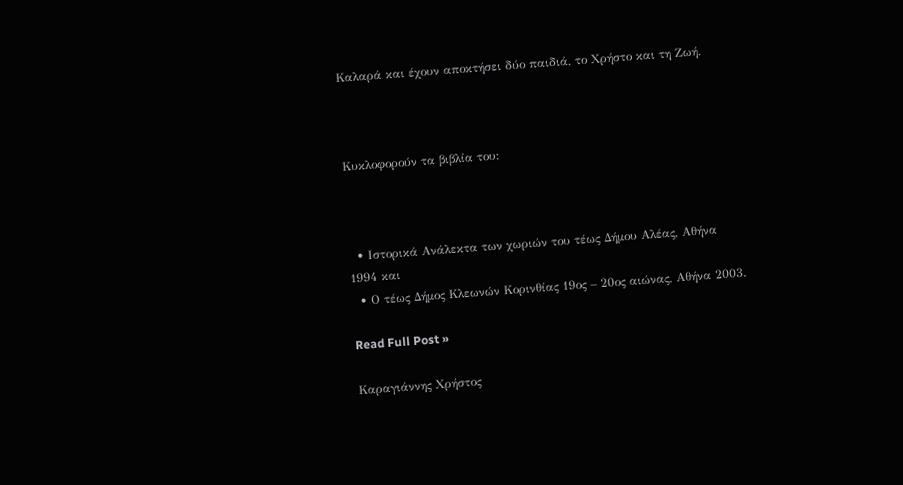Καλαρά και έχουν αποκτήσει δύο παιδιά, το Χρήστο και τη Ζωή.



Κυκλοφορούν τα βιβλία του:



  • Ιστορικά Ανάλεκτα των χωριών του τέως Δήμου Αλέας, Αθήνα 1994 και
  • Ο τέως Δήμος Κλεωνών Κορινθίας 19ος – 20ος αιώνας, Αθήνα 2003.

Read Full Post »

Καραγιάννης Χρήστος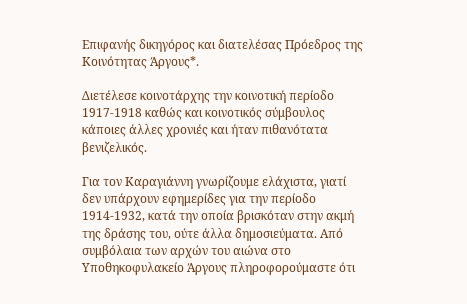Επιφανής δικηγόρος και διατελέσας Πρόεδρος της Κοινότητας Άργους*.

Διετέλεσε κοινοτάρχης την κοινοτική περίοδο 1917-1918 καθώς και κοινοτικός σύμβουλος κάποιες άλλες χρονιές και ήταν πιθανότατα βενιζελικός.

Για τον Καραγιάννη γνωρίζουμε ελάχιστα, γιατί δεν υπάρχουν εφημερίδες για την περίοδο 1914-1932, κατά την οποία βρισκόταν στην ακμή της δράσης του, ούτε άλλα δημοσιεύματα. Από συμβόλαια των αρχών του αιώνα στο Υποθηκοφυλακείο Άργους πληροφορούμαστε ότι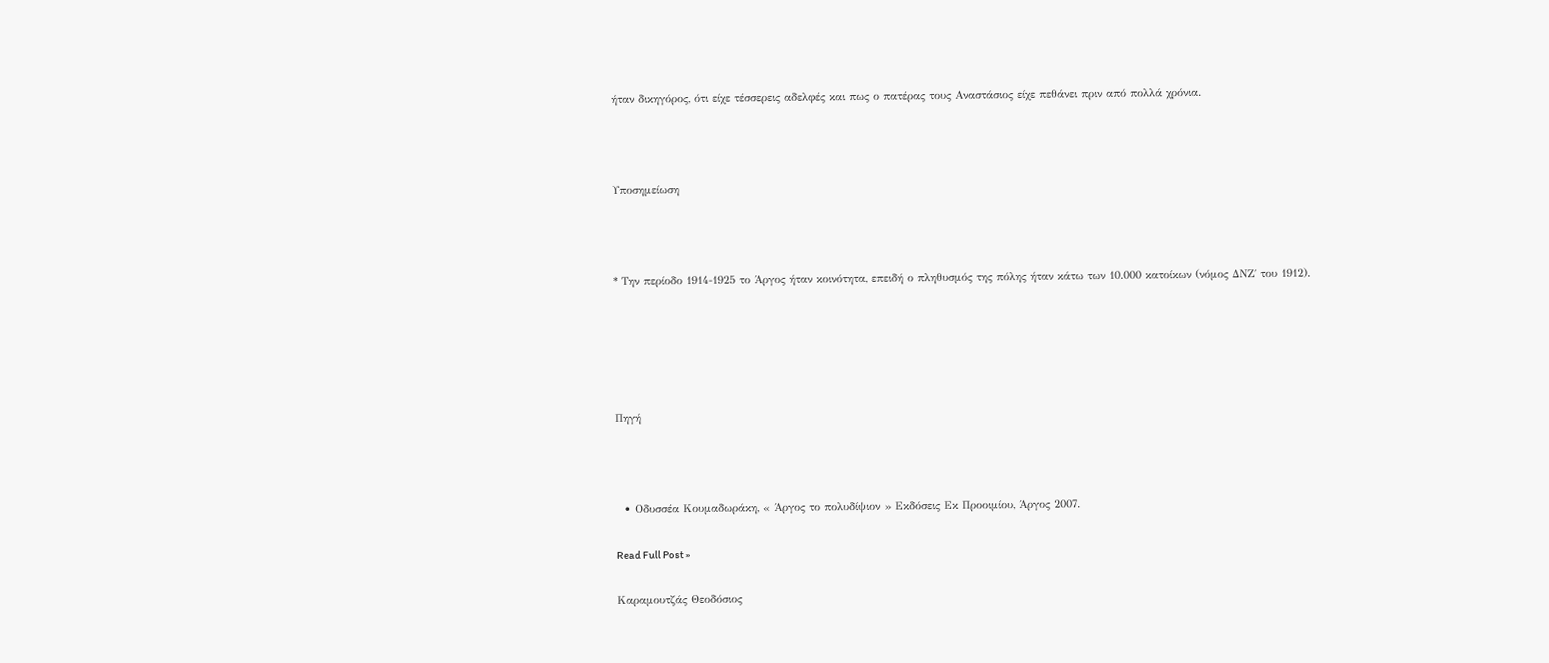ήταν δικηγόρος, ότι είχε τέσσερεις αδελφές και πως ο πατέρας τους Αναστάσιος είχε πεθάνει πριν από πολλά χρόνια.



Υποσημείωση



* Την περίοδο 1914-1925 το Άργος ήταν κοινότητα, επειδή ο πληθυσμός της πόλης ήταν κάτω των 10.000 κατοίκων (νόμος ΔΝΖ΄ του 1912).





Πηγή



  • Οδυσσέα Κουμαδωράκη, « Άργος το πολυδίψιον » Εκδόσεις Εκ Προοιμίου, Άργος 2007.

Read Full Post »

Καραμουτζάς Θεοδόσιος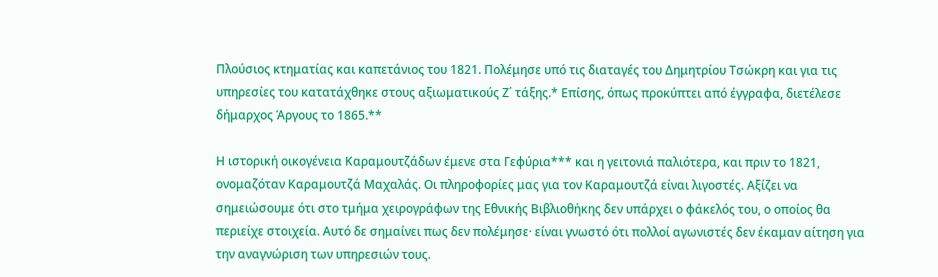Πλούσιος κτηματίας και καπετάνιος του 1821. Πολέμησε υπό τις διαταγές του Δημητρίου Τσώκρη και για τις υπηρεσίες του κατατάχθηκε στους αξιωματικούς Ζ΄ τάξης.* Επίσης, όπως προκύπτει από έγγραφα, διετέλεσε δήμαρχος Άργους το 1865.**

Η ιστορική οικογένεια Καραμουτζάδων έμενε στα Γεφύρια*** και η γειτονιά παλιότερα, και πριν το 1821, ονομαζόταν Καραμουτζά Μαχαλάς. Οι πληροφορίες μας για τον Καραμουτζά είναι λιγοστές. Αξίζει να σημειώσουμε ότι στο τμήμα χειρογράφων της Εθνικής Βιβλιοθήκης δεν υπάρχει ο φάκελός του, ο οποίος θα περιείχε στοιχεία. Αυτό δε σημαίνει πως δεν πολέμησε· είναι γνωστό ότι πολλοί αγωνιστές δεν έκαμαν αίτηση για την αναγνώριση των υπηρεσιών τους.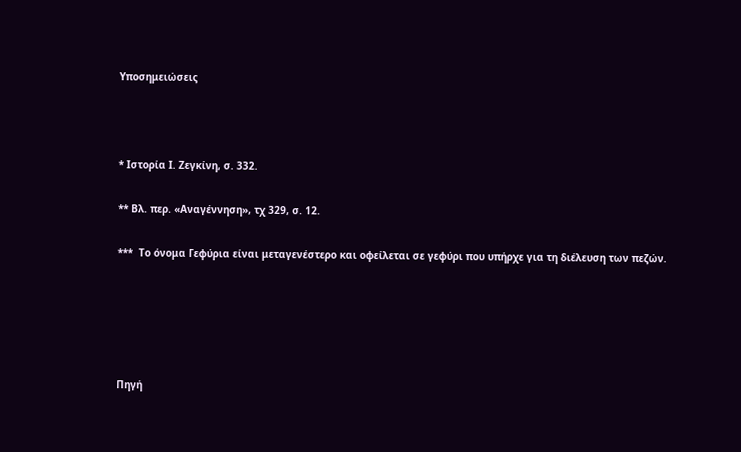Υποσημειώσεις



* Ιστορία Ι. Ζεγκίνη, σ. 332.

** Βλ. περ. «Αναγέννηση», τχ 329, σ. 12.

***  Το όνομα Γεφύρια είναι μεταγενέστερο και οφείλεται σε γεφύρι που υπήρχε για τη διέλευση των πεζών.





Πηγή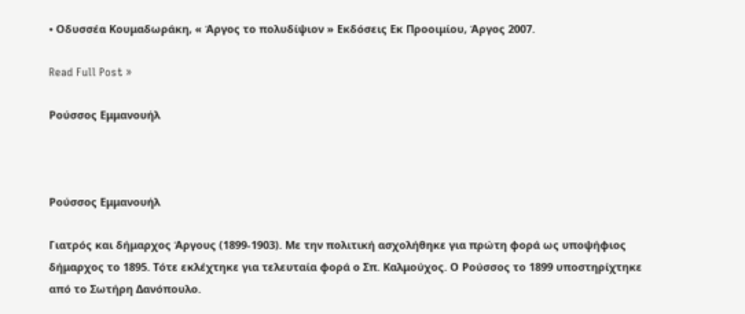• Οδυσσέα Κουμαδωράκη, « Άργος το πολυδίψιον » Εκδόσεις Εκ Προοιμίου, Άργος 2007.

Read Full Post »

Ρούσσος Εμμανουήλ



Ρούσσος Εμμανουήλ

Γιατρός και δήμαρχος Άργους (1899-1903). Με την πολιτική ασχολήθηκε για πρώτη φορά ως υποψήφιος δήμαρχος το 1895. Τότε εκλέχτηκε για τελευταία φορά ο Σπ. Καλμούχος. Ο Ρούσσος το 1899 υποστηρίχτηκε από το Σωτήρη Δανόπουλο.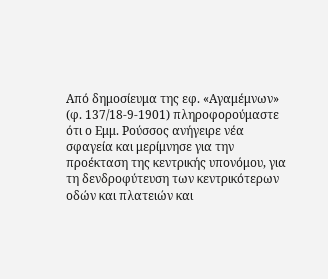Από δημοσίευμα της εφ. «Αγαμέμνων» (φ. 137/18-9-1901) πληροφορούμαστε ότι ο Εμμ. Ρούσσος ανήγειρε νέα σφαγεία και μερίμνησε για την προέκταση της κεντρικής υπονόμου, για τη δενδροφύτευση των κεντρικότερων οδών και πλατειών και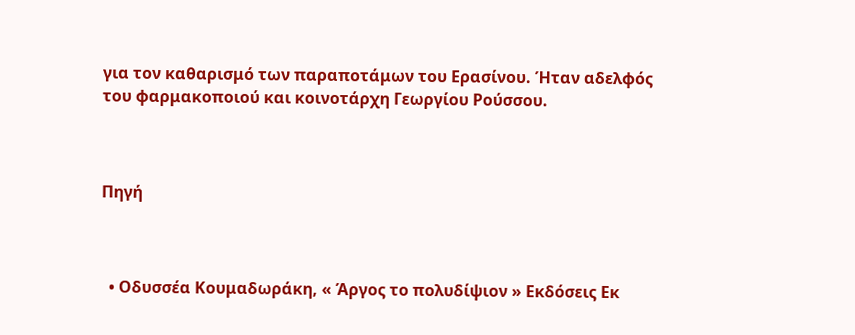για τον καθαρισμό των παραποτάμων του Ερασίνου. Ήταν αδελφός του φαρμακοποιού και κοινοτάρχη Γεωργίου Ρούσσου.



Πηγή



  • Οδυσσέα Κουμαδωράκη, « Άργος το πολυδίψιον » Εκδόσεις Εκ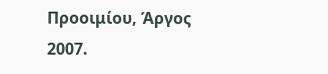Προοιμίου, Άργος 2007.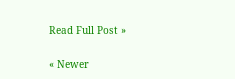Read Full Post »

« Newer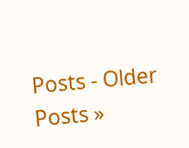Posts - Older Posts »